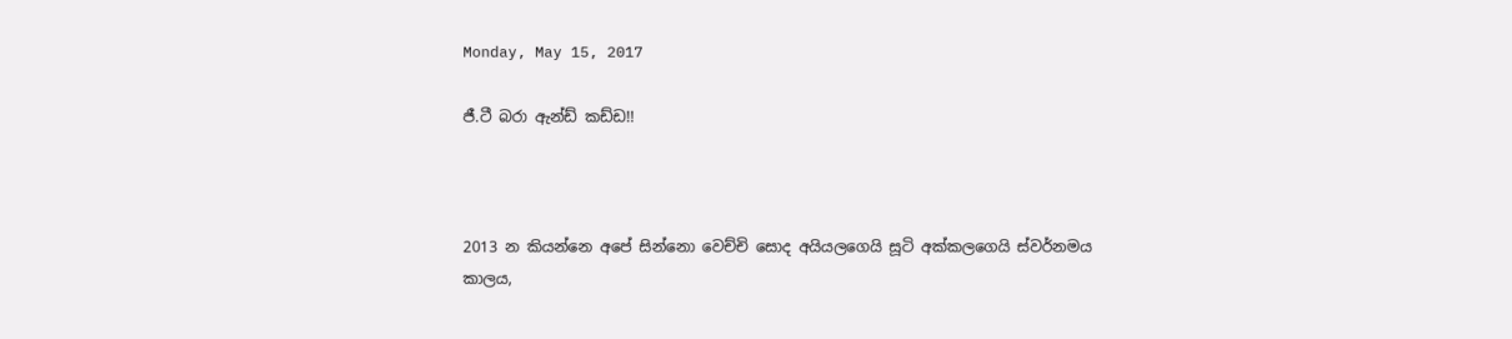Monday, May 15, 2017

ජී.ටී බරා ඇන්ඩ් කඩ්ඩ!!



2013 න කියන්නෙ අපේ සින්නො වෙච්චි සොද අයියලගෙයි සූටි අක්කලගෙයි ස්වර්නමය කාලය,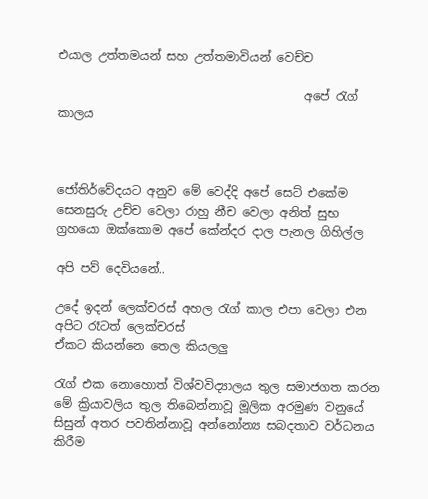එයාල උත්තමයන් සහ උත්තමාවියන් වෙච්ච

                                         අපේ රැග් කාලය



ජෝතිර්වේදයට අනුව මේ වෙද්දි අපේ සෙට් එකේම සෙනසුරු උච්ච වෙලා රාහු නීච වෙලා අනිත් සුභ ග්‍රහයො ඔක්කොම අපේ කේන්දර දාල පැනල ගිහිල්ල

අපි පව් දෙවියනේ..

උදේ ඉදන් ලෙක්චරස් අහල රැග් කාල එපා වෙලා එන අපිට රෑටත් ලෙක්චරස්
ඒකට කියන්නෙ තෙල කියලලු

රැග් එක නොහොත් විශ්වවිද්‍යාලය තුල සමාජගත කරන මේ ක්‍රියාවලිය තුල තිබෙන්නාවූ මූලික අරමුණ වනුයේ සිසුන් අතර පවතින්නාවූ අන්නෝන්‍ය සබදතාව වර්ධනය කිරීම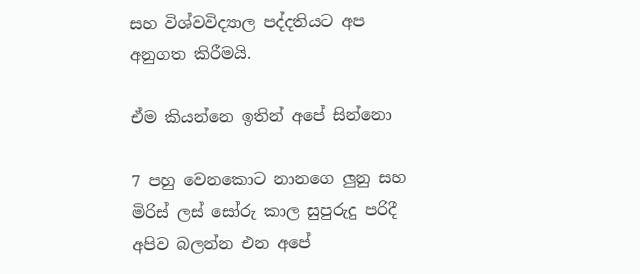සහ විශ්වවිද්‍යාල පද්දතියට අප අනුගත කිරීමයි.

ඒම කියන්නෙ ඉතින් අපේ සින්නො

7 පහු වෙනකොට නානගෙ ලුනු සහ මිරිස් ලස් සෝරු කාල සුපුරුදු පරිදී අපිව බලන්න එන අපේ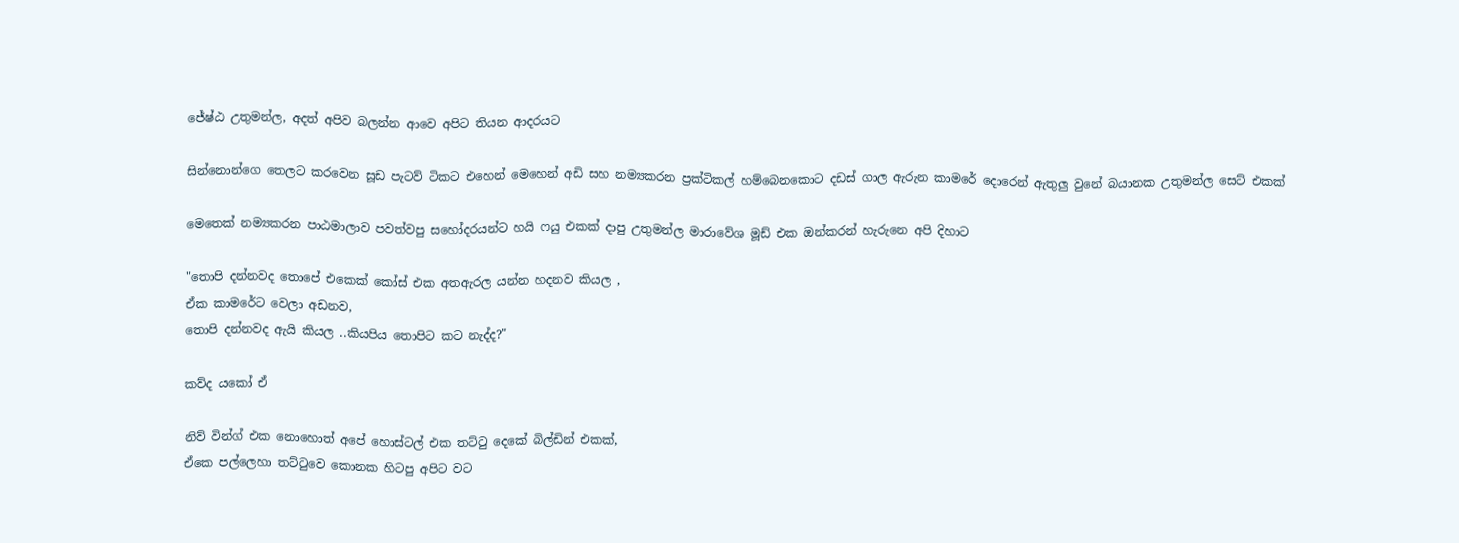ජේෂ්ඨ උතුමන්ල, අදත් අපිව බලන්න ආවෙ අපිට තියන ආදරයට

සින්නොන්ගෙ තෙලට කරවෙන සූඩ පැටව් ටිකට එහෙන් මෙහෙන් අඩි සහ නම්‍යකරන ප්‍රක්ටිකල් හම්බෙනකොට දඩස් ගාල ඇරුන කාමරේ දොරෙන් ඇතුලු වුනේ බයානක උතුමන්ල සෙට් එකක්

මෙතෙක් නම්‍යකරන පාඨමාලාව පවත්වපු සහෝදරයන්ට හයි ෆයු එකක් දාපු උතුමන්ල මාරාවේශ මූඩ් එක ඔන්කරන් හැරුනෙ අපි දිහාට

"තොපි දන්නවද තොපේ එකෙක් කෝස් එක අතඇරල යන්න හදනව කියල ,
ඒක කාමරේට වෙලා අඩනව,
තොපි දන්නවද ඇයි කියල ..කියපිය තොපිට කට නැද්ද?"

කව්ද යකෝ ඒ

නිව් වින්ග් එක නොහොත් අපේ හොස්ටල් එක තට්ටු දෙකේ බිල්ඩින් එකක්,
ඒකෙ පල්ලෙහා තට්ටුවෙ කොනක හිටපු අපිට වට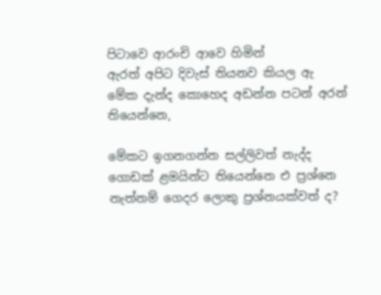පිටාවෙ ආරංචි ආවෙ හිමින්
ඇරත් අපිට දිවැස් තියනව කියල ඇ
මේක දැන්ද කොහෙද අඩන්න පටන් අරන් තියෙන්නෙ,

මේකට ඉගනගන්න සල්ලිවත් නැද්ද ගොඩක් ළමයින්ට තියෙන්නෙ එ ප්‍රශ්නෙ
නැත්නම් ගෙදර ලොකු ප්‍රශ්නයක්වත් ද?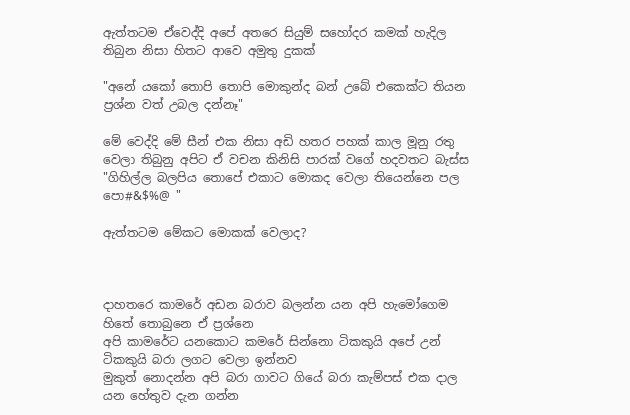ඇත්තටම ඒවෙද්දි අපේ අතරෙ සියුම් සහෝදර කමක් හැදිල තිබුන නිසා හිතට ආවෙ අමුතු දුකක්

"අනේ යකෝ තොපි තොපි මොකුන්ද බන් උබේ එකෙක්ට තියන ප්‍රශ්න වත් උබල දන්නෑ"

මේ වෙද්දි මේ සීන් එක නිසා අඩි හතර පහක් කාල මූනු රතු වෙලා තිබුනු අපිට ඒ වචන කිනිසි පාරක් වගේ හදවතට බැස්ස
"ගිහිල්ල බලපිය තොපේ එකාට මොකද වෙලා තියෙන්නෙ පල පො#&$%@ "

ඇත්තටම මේකට මොකක් වෙලාද?



දාහතරෙ කාමරේ අඩන බරාව බලන්න යන අපි හැමෝගෙම හිතේ තොබුනෙ ඒ ප්‍රශ්නෙ
අපි කාමරේට යනකොට කමරේ සින්නො ටිකකුයි අපේ උන් ටිකකුයි බරා ලගට වෙලා ඉන්නව
මුකුත් නොදන්න අපි බරා ගාවට ගියේ බරා කැම්පස් එක දාල යන හේතුව දැන ගන්න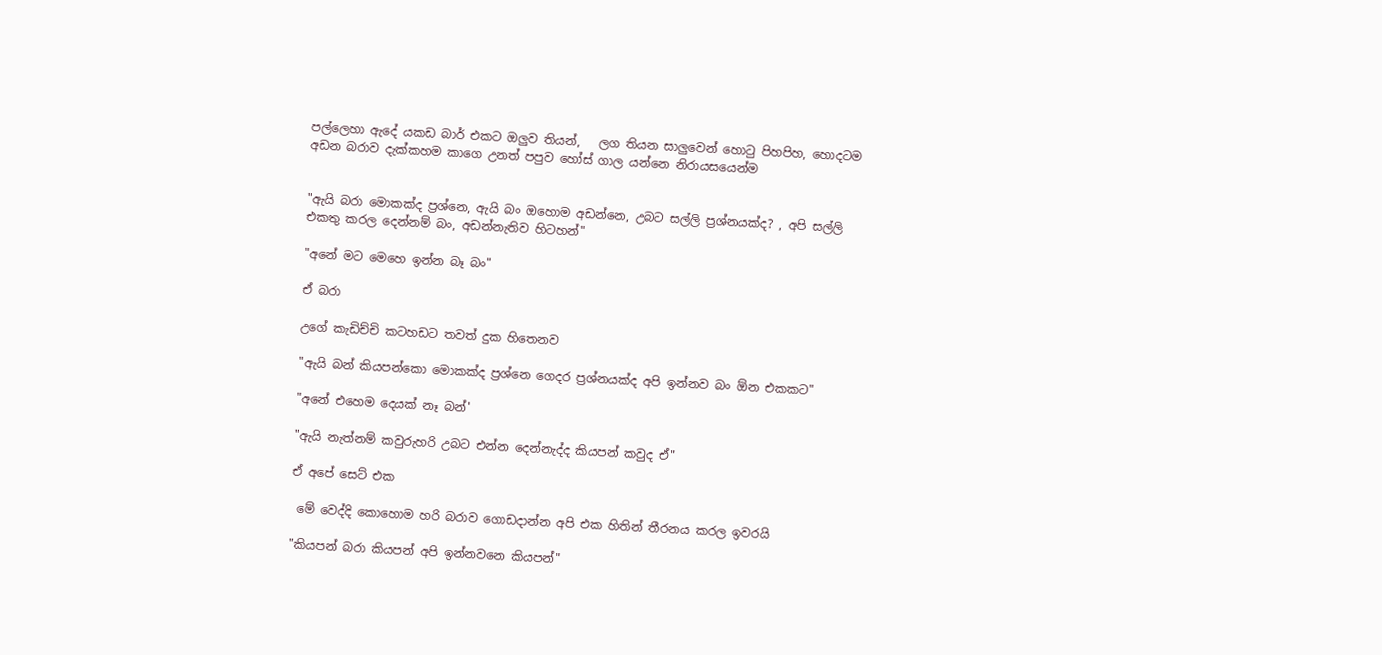පල්ලෙහා ඇදේ යකඩ බාර් එකට ඔලුව තියන්,   ලග තියන සාලුවෙන් හොටු පිහපිහ, හොදටම අඩන බරාව දැක්කහම කාගෙ උනත් පපුව හෝස් ගාල යන්නෙ නිරායසයෙන්ම


"ඇයි බරා මොකක්ද ප්‍රශ්නෙ, ඇයි බං ඔහොම අඩන්නෙ, උබට සල්ලි ප්‍රශ්නයක්ද? , අපි සල්ලි එකතු කරල දෙන්නම් බං, අඩන්නැතිව හිටහන්"

"අනේ මට මෙහෙ ඉන්න බෑ බං"

ඒ බරා

උගේ කැඩිච්චි කටහඩට තවත් දුක හිතෙනව

"ඇයි බන් කියපන්කො මොකක්ද ප්‍රශ්නෙ ගෙදර ප්‍රශ්නයක්ද අපි ඉන්නව බං ඕන එකකට"

"අනේ එහෙම දෙයක් නෑ බන්'

"ඇයි නැත්නම් කවුරුහරි උබට එන්න දෙන්නැද්ද කියපන් කවුද ඒ"

ඒ අපේ සෙට් එක

 මේ වෙද්දි කොහොම හරි බරාව ගොඩදාන්න අපි එක හිතින් තීරනය කරල ඉවරයි

"කියපන් බරා කියපන් අපි ඉන්නවනෙ කියපන්"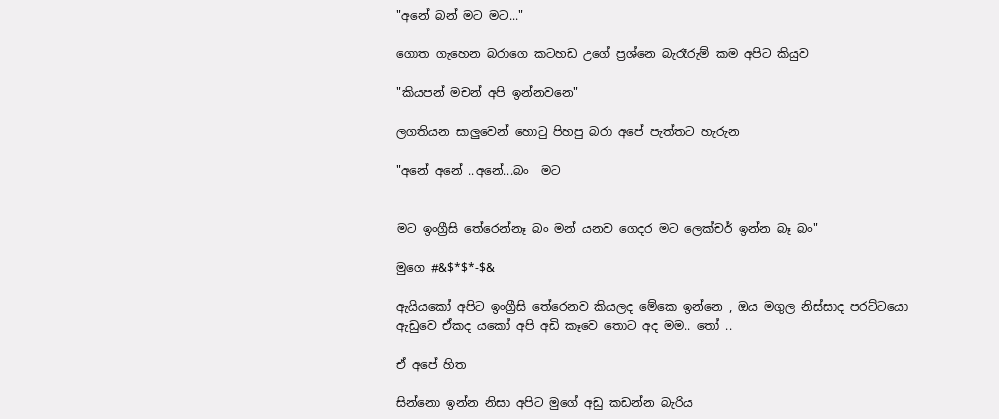"අනේ බන් මට මට..."

ගොත ගැහෙන බරාගෙ කටහඩ උගේ ප්‍රශ්නෙ බැරෑරුම් කම අපිට කියුව

"කියපන් මචන් අපි ඉන්නවනෙ"

ලගතියන සාලුවෙන් හොටු පිහපු බරා අපේ පැත්තට හැරුන

"අනේ අනේ ..අනේ...බං  මට


මට ඉංග්‍රීසි තේරෙන්නෑ බං මන් යනව ගෙදර මට ලෙක්චර් ඉන්න බෑ බං"

මුගෙ #&$*$*-$&

ඇයියකෝ අපිට ඉංග්‍රීසි තේරෙනව කියලද මේකෙ ඉන්නෙ , ඔය මගුල නිස්සාද පරට්ටයො ඇඩුවෙ ඒකද යකෝ අපි අඩි කෑවෙ තොට අද මම.. තෝ ..

ඒ අපේ හිත

සින්නො ඉන්න නිසා අපිට මුගේ අඩු කඩන්න බැරිය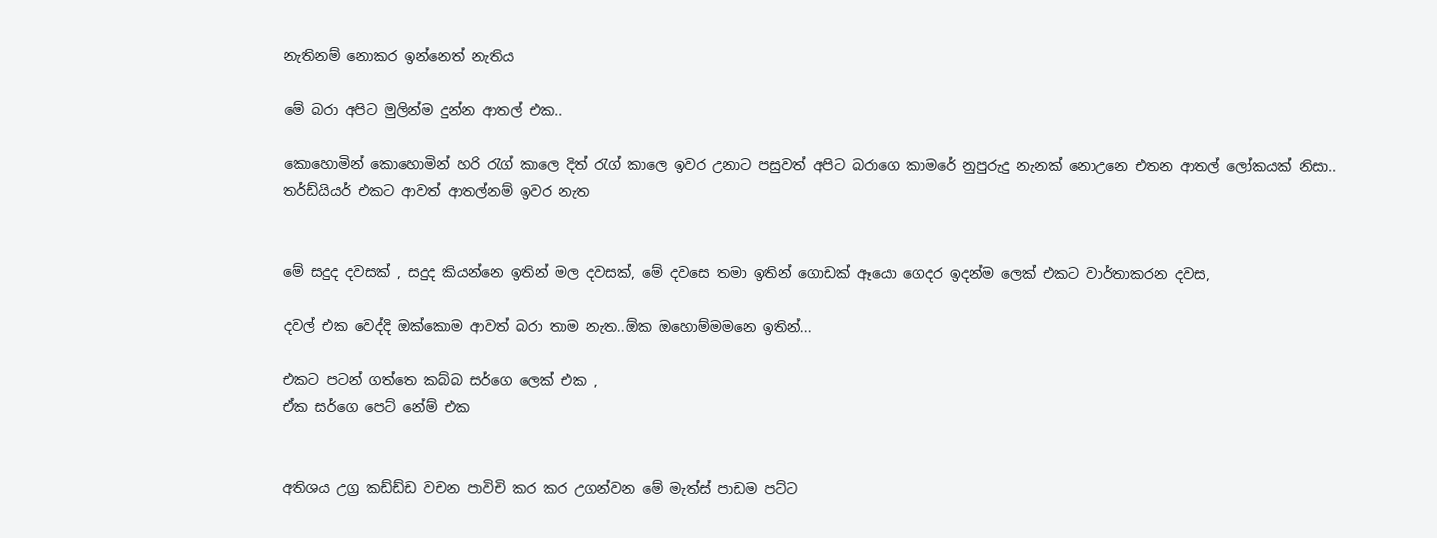නැතිනම් නොකර ඉන්නෙත් නැතිය

මේ බරා අපිට මුලින්ම දුන්න ආතල් එක..

කොහොමින් කොහොමින් හරි රැග් කාලෙ දිත් රැග් කාලෙ ඉවර උනාට පසුවත් අපිට බරාගෙ කාමරේ නුපුරුදු නැනක් නොඋනෙ එතන ආතල් ලෝකයක් නිසා..
තර්ඩ්යියර් එකට ආවත් ආතල්නම් ඉවර නැත


මේ සදුද දවසක් , සදුද කියන්නෙ ඉතින් මල දවසක්, මේ දවසෙ තමා ඉතින් ගොඩක් ඈයො ගෙදර ඉදන්ම ලෙක් එකට වාර්තාකරන දවස,

දවල් එක වෙද්දි ඔක්කොම ආවත් බරා තාම නැත..ඕක ඔහොම්මමනෙ ඉතින්...

එකට පටන් ගත්තෙ කබ්බ සර්ගෙ ලෙක් එක ,
ඒක සර්ගෙ පෙට් නේම් එක


අතිශය උග්‍ර කඩ්ඩ්ඩ වචන පාවිචි කර කර උගන්වන මේ මැත්ස් පාඩම පට්ට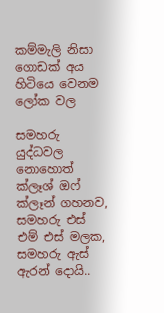කම්මැලි නිසා ගොඩක් අය හිටියෙ වෙනම ලෝක වල

සමහරු යුද්ධවල නොහොත් ක්ලෑශ් ඔෆ් ක්ලෑන් ගහනව,
සමහරු එස් එම් එස් මලක, සමහරු ඇස් ඇරන් දොයි..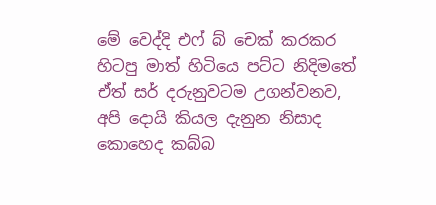මේ වෙද්දි එෆ් බ් චෙක් කරකර හිටපු මාත් හිටියෙ පට්ට නිදිමතේ ඒත් සර් දරුනුවටම උගන්වනව, අපි දොයි කියල දැනුන නිසාද කොහෙද කබ්බ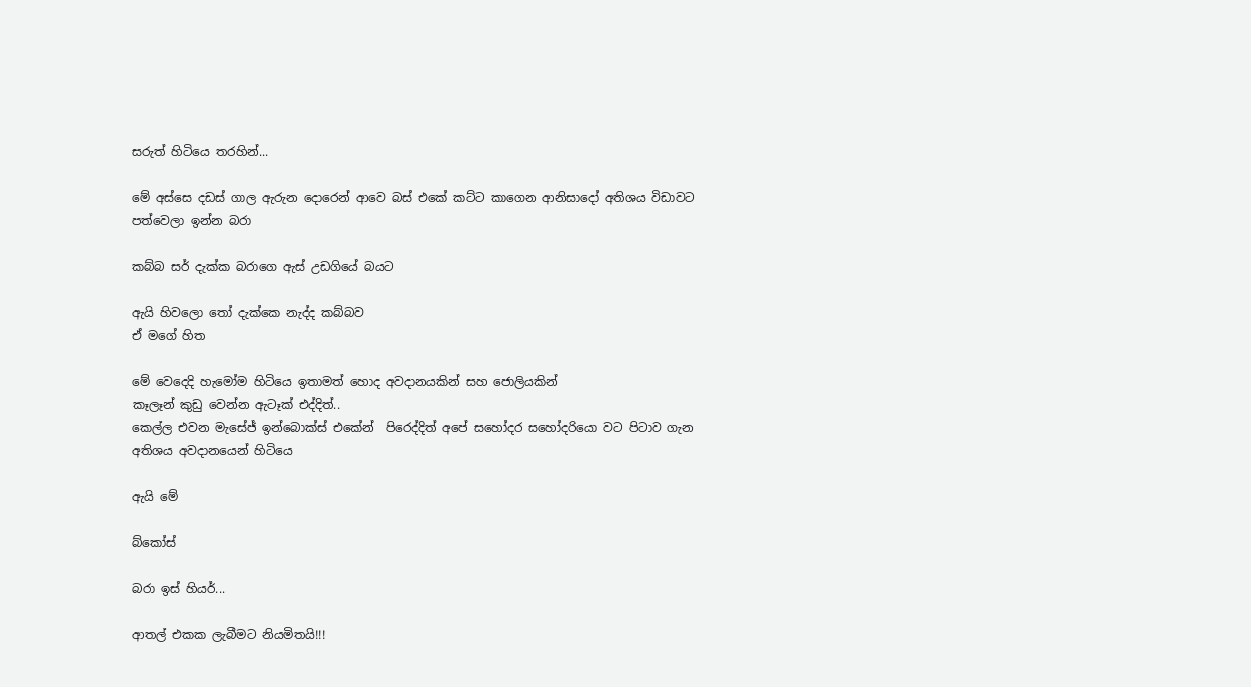සරුත් හිටියෙ තරහින්...

මේ අස්සෙ දඩස් ගාල ඇරුන දොරෙන් ආවෙ බස් එකේ කට්ට කාගෙන ආනිසාදෝ අතිශය විඩාවට පත්වෙලා ඉන්න බරා

කබ්බ සර් දැක්ක බරාගෙ ඇස් උඩගියේ බයට

ඇයි හිවලො තෝ දැක්කෙ නැද්ද කබ්බව
ඒ මගේ හිත

මේ වෙදෙදි හැමෝම හිටියෙ ඉතාමත් හොද අවදානයකින් සහ ජොලියකින්
කෑලෑන් කුඩු වෙන්න ඇටෑක් එද්දිත්..
කෙල්ල එවන මැසේජ් ඉන්බොක්ස් එකේන්  පිරෙද්දිත් අපේ සහෝදර සහෝදරියො වට පිටාව ගැන අතිශය අවදානයෙන් හිටියෙ

ඇයි මේ

බ්කෝස්

බරා ඉස් හියර්...

ආතල් එකක ලැබීමට නියමිතයි!!!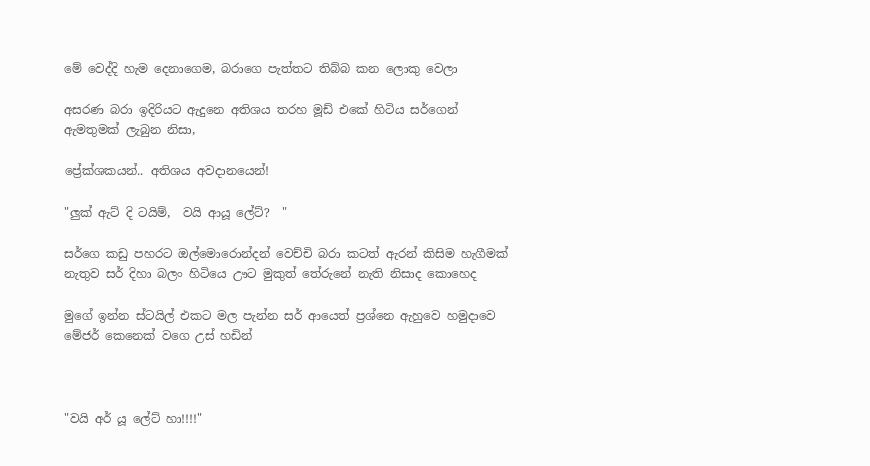මේ වෙද්දි හැම දෙනාගෙම, බරාගෙ පැත්තට තිබ්බ කන ලොකු වෙලා

අසරණ බරා ඉදිරියට ඇදුනෙ අතිශය තරහ මූඩ් එකේ හිටිය සර්ගෙන් ඇමතුමක් ලැබුන නිසා,

ප්‍රේක්ශකයන්.. අතිශය අවදානයෙන්!

"ලුක් ඇට් දි ටයිම්,  වයි ආයූ ලේට්?  "

සර්ගෙ කඩු පහරට ඔල්මොරොන්දන් වෙච්චි බරා කටත් ඇරන් කිසිම හැගීමක් නැතුව සර් දිහා බලං හිටියෙ ඌට මුකුත් තේරුනේ නැති නිසාද කොහෙද

මුගේ ඉන්න ස්ටයිල් එකට මල පැන්න සර් ආයෙත් ප්‍රශ්නෙ ඇහුවෙ හමුදාවෙ මේජර් කෙනෙක් වගෙ උස් හඩින්



"වයි අර් යූ ලේට් හා!!!!"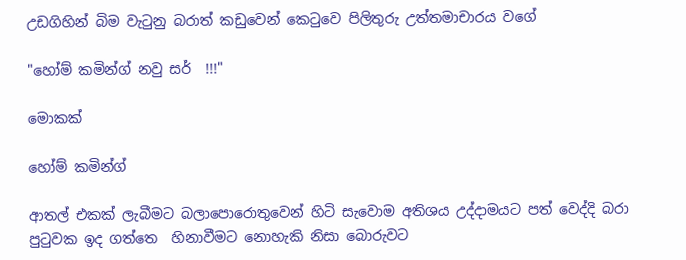උඩගිහින් බිම වැටුනු බරාත් කඩුවෙන් කෙටුවෙ පිලිතුරු උත්තමාචාරය වගේ

"හෝම් කමින්ග් නවු සර්  !!!"

මොකක්

හෝම් කමින්ග්

ආතල් එකක් ලැබීමට බලාපොරොතුවෙන් හිටි සැවොම අතිශය උද්දාමයට පත් වෙද්දි බරා පුටුවක ඉද ගත්තෙ  හිනාවීමට නොහැකි නිසා බොරුවට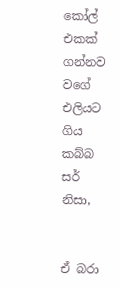කෝල් එකක් ගන්නව වගේ එලියට ගිය කබ්බ සර් නිසා,


ඒ බරා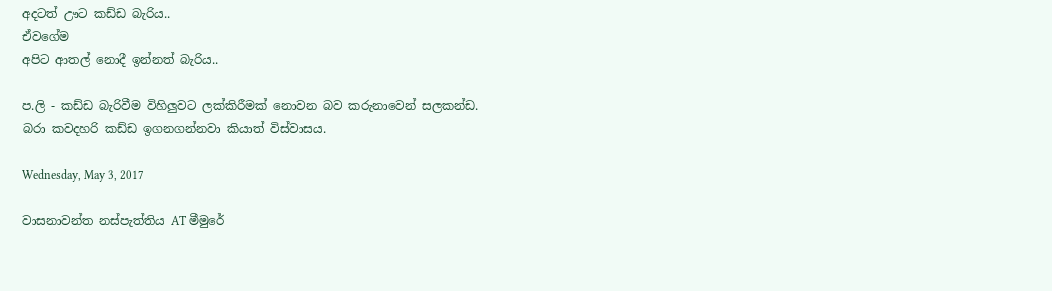අදටත් ඌට කඩ්ඩ බැරිය..
ඒවගේම
අපිට ආතල් නොදී ඉන්නත් බැරිය..

ප.ලි - කඩ්ඩ බැරිවීම විහිලුවට ලක්කිරීමක් නොවන බව කරුනාවෙන් සලකන්ඩ.
බරා කවදහරි කඩ්ඩ ඉගනගන්නවා කියාත් විස්වාසය.

Wednesday, May 3, 2017

වාසනාවන්ත නස්පැත්තිය AT මීමුරේ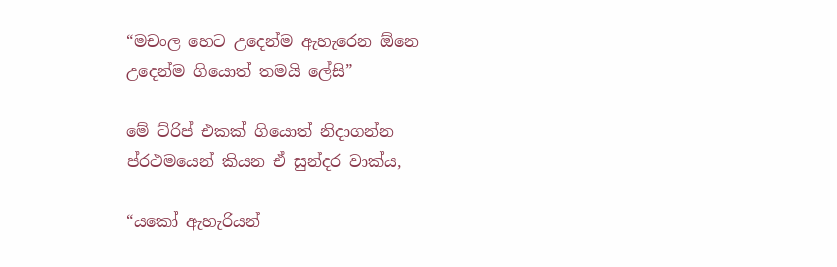“මචංල හෙට උදෙන්ම ඇහැරෙන ඕනෙ උදෙන්ම ගියොත් තමයි ලේසි”

මේ ට්රිප් එකක් ගියොත් නිදාගන්න ප්රථමයෙන් කියන ඒ සුන්දර වාක්ය,

“යකෝ ඇහැරියන්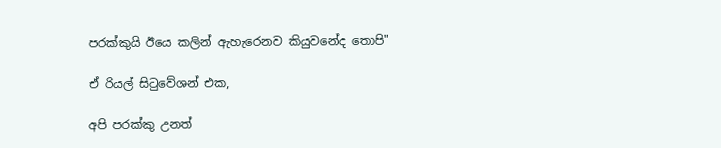පරක්කුයි ඊයෙ කලින් ඇහැරෙනව කියුවනේද තොපි"

ඒ රියල් සිටුවේශන් එක,

අපි පරක්කු උනත්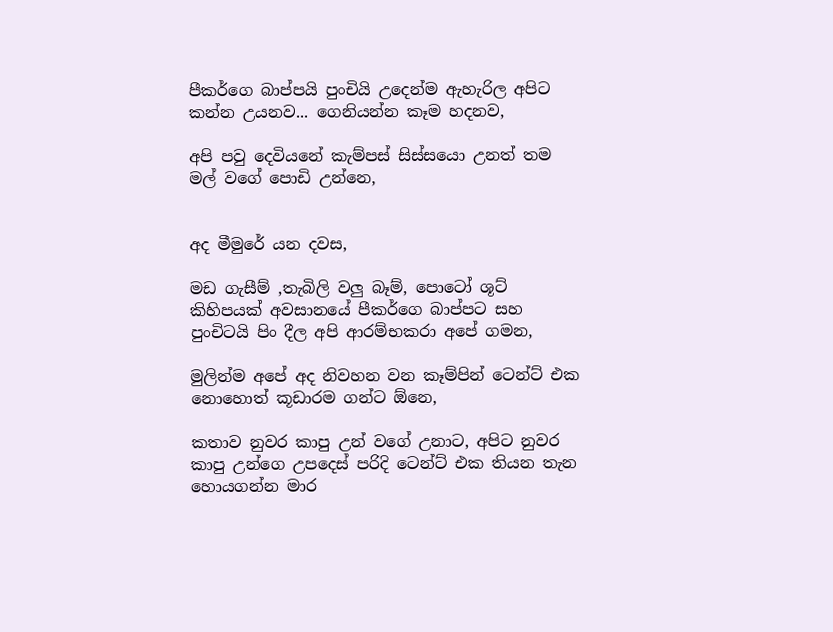පීකර්ගෙ බාප්පයි පුංචියි උදෙන්ම ඇහැරිල අපිට කන්න උයනව... ගෙනියන්න කෑම හදනව,

අපි පවු දෙවියනේ කැම්පස් සිස්සයො උනත් තම මල් වගේ පොඩි උන්නෙ,


අද මීමුරේ යන දවස,

මඩ ගැසීම් ,තැබිලි වලු බෑම්, පොටෝ ශූට් කිහිපයක් අවසානයේ පීකර්ගෙ බාප්පට සහ පුංචිටයි පිං දීල අපි ආරම්භකරා අපේ ගමන,

මුලින්ම අපේ අද නිවහන වන කෑම්පින් ටෙන්ට් එක නොහොත් කූඩාරම ගන්ට ඕනෙ,

කතාව නුවර කාපු උන් වගේ උනාට, අපිට නුවර කාපු උන්ගෙ උපදෙස් පරිදි ටෙන්ට් එක තියන තැන හොයගන්න මාර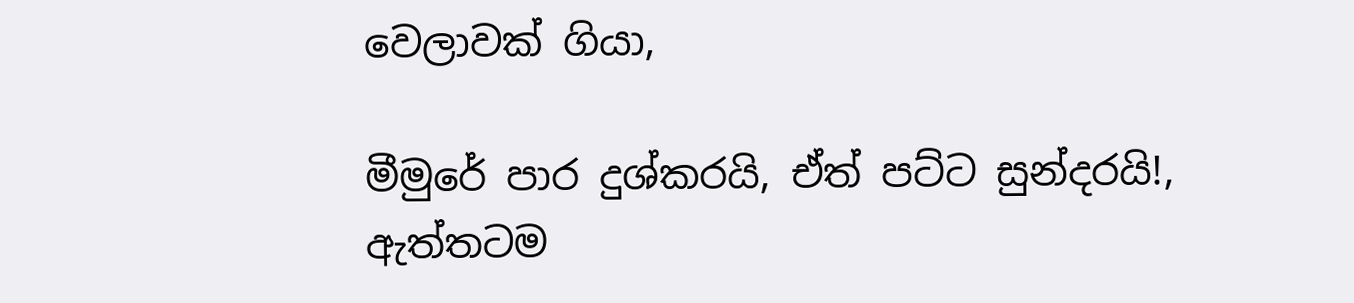වෙලාවක් ගියා,

මීමුරේ පාර දුශ්කරයි, ඒත් පට්ට සුන්දරයි!, ඇත්තටම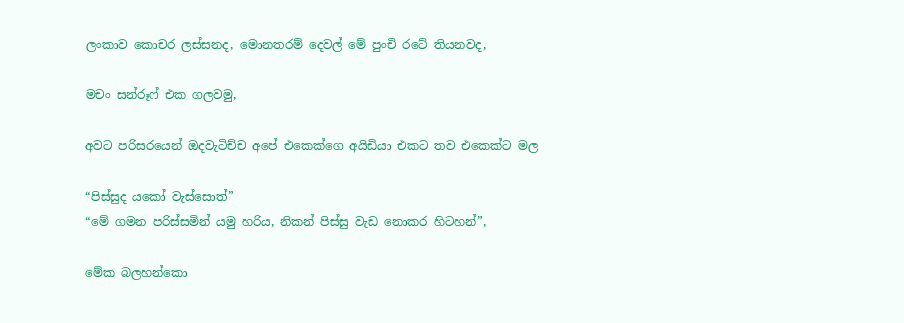ලංකාව කොචර ලස්සනද, මොනතරම් දෙවල් මේ පුංචි රටේ තියනවද,

මචං සන්රූෆ් එක ගලවමු,

අවට පරිසරයෙන් ඔදවැටිච්ච අපේ එකෙක්ගෙ අයිඩියා එකට තව එකෙක්ට මල

“පිස්සුද යකෝ වැස්සොත්”
“මේ ගමන පරිස්සමින් යමු හරිය, නිකන් පිස්සු වැඩ නොකර හිටහන්”,

මේක බලහන්කො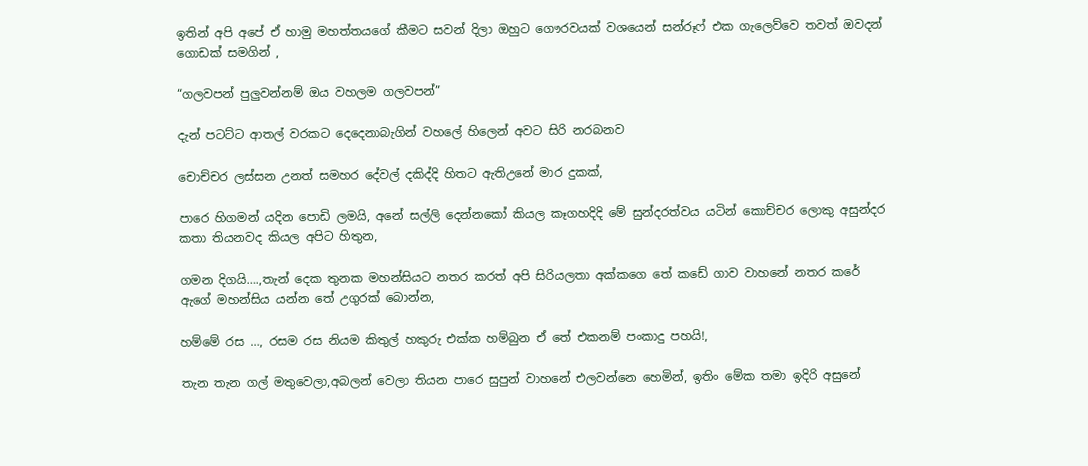ඉතින් අපි අපේ ඒ හාමු මහත්තයගේ කීමට සවන් දිලා ඔහුට ගෞරවයක් වශයෙන් සන්රූෆ් එක ගැලෙව්වෙ තවත් ඔවදන් ගොඩක් සමගින් ,

“ගලවපන් පුලුවන්නම් ඔය වහලම ගලවපන්”

දැන් පටට්ට ආතල් වරකට දෙදෙනාබැගින් වහලේ හිලෙන් අවට සිරි නරබනව

චොච්චර ලස්සන උනත් සමහර දේවල් දකිද්දි හිතට ඇතිඋනේ මාර දුකක්,

පාරෙ හිගමන් යදින පොඩි ලමයි, අනේ සල්ලි දෙන්නකෝ කියල කෑගහදිදි මේ සුන්දරත්වය යටින් කොච්චර ලොකු අසුන්දර කතා තියනවද කියල අපිට හිතුන,

ගමන දිගයි….,තැන් දෙක තුනක මහන්සියට නතර කරත් අපි සිරියලතා අක්කගෙ තේ කඩේ ගාව වාහනේ නතර කරේ ඇගේ මහන්සිය යන්න තේ උගුරක් බොන්න,

හම්මේ රස …, රසම රස නියම කිතුල් හකුරු එක්ක හම්බුන ඒ තේ එකනම් පංකාදු පහයි!,

තැන තැන ගල් මතුවෙලා,අබලන් වෙලා තියන පාරෙ සුපුන් වාහනේ එලවන්නෙ හෙමින්, ඉතිං මේක තමා ඉදිරි අසුනේ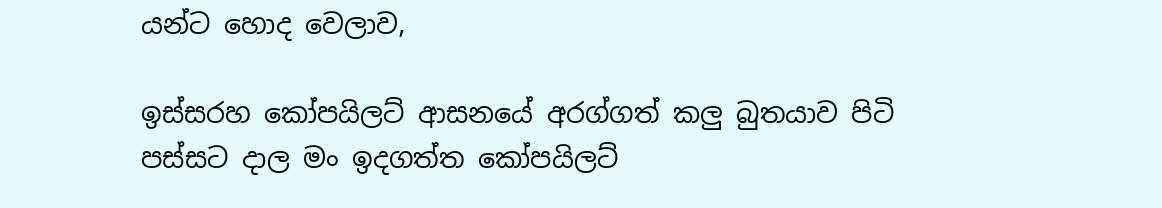යන්ට හොද වෙලාව,

ඉස්සරහ කෝපයිලට් ආසනයේ අරග්ගත් කලු බුතයාව පිටි පස්සට දාල මං ඉදගත්ත කෝපයිලට්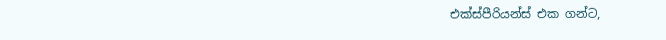එක්ස්පීරියන්ස් එක ගන්ට,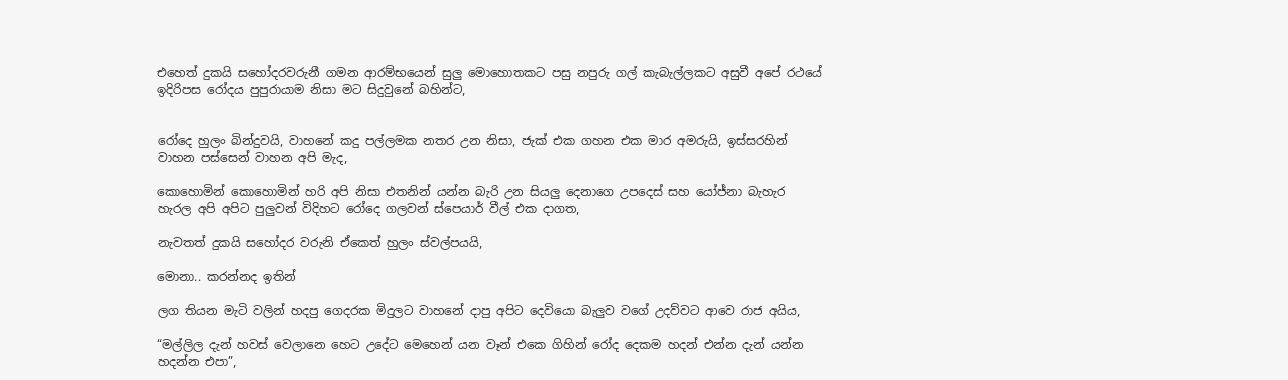එහෙත් දුකයි සහෝදරවරුනී ගමන ආරම්භයෙන් සුලු මොහොතකට පසු නපුරු ගල් කැබැල්ලකට අසුවී අපේ රථයේ ඉදිරිපස රෝදය පුපුරායාම නිසා මට සිදුවුනේ බහින්ට,


රෝදෙ හුලං බින්දුවයි, වාහනේ කදු පල්ලමක නතර උන නිසා, ජැක් එක ගහන එක මාර අමරුයි, ඉස්සරහින් වාහන පස්සෙන් වාහන අපි මැද,

කොහොමින් කොහොමින් හරි අපි නිසා එතනින් යන්න බැරි උන සියලු දෙනාගෙ උපදෙස් සහ යෝජ්නා බැහැර හැරල අපි අපිට පුලුවන් විදිහට රෝදෙ ගලවන් ස්පෙයාර් වීල් එක දාගත,

නැවතත් දුකයි සහෝදර වරුනි ඒකෙත් හුලං ස්වල්පයයි,

මොනා.. කරන්නද ඉතින්

ලග තියන මැටි වලින් හදපු ගෙදරක මිදුලට වාහනේ දාපු අපිට දෙවියො බැලුව වගේ උදව්වට ආවෙ රාජ අයිය,

“මල්ලිල දැන් හවස් වෙලානෙ හෙට උදේට මෙහෙන් යන වෑන් එකෙ ගිහින් රෝද දෙකම හදන් එන්න දැන් යන්න හදන්න එපා”,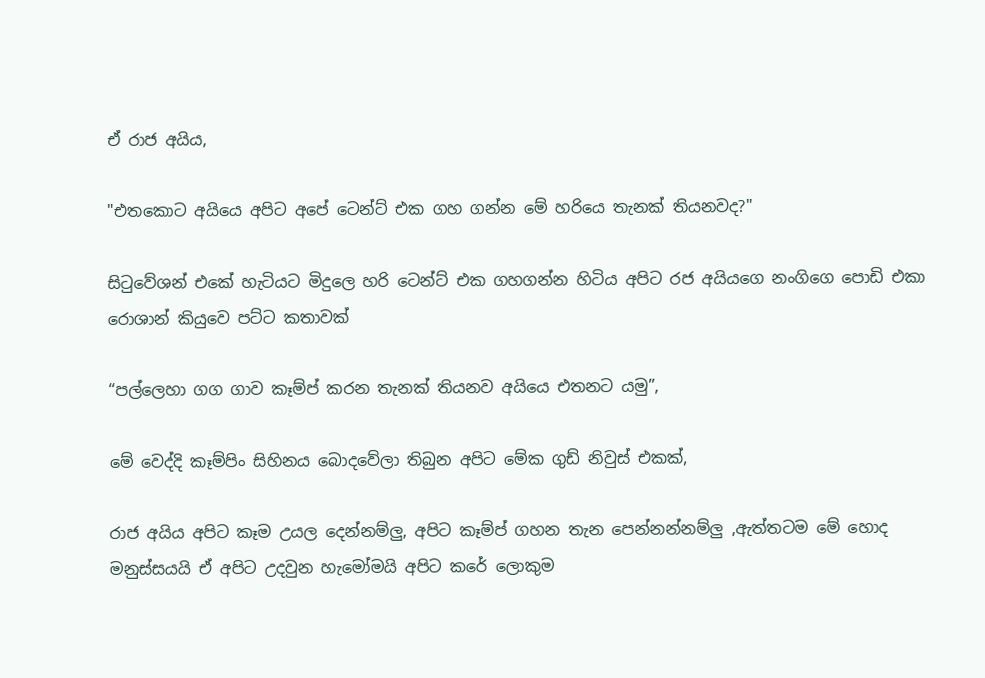ඒ රාජ අයිය,

"එතකොට අයියෙ අපිට අපේ ටෙන්ට් එක ගහ ගන්න මේ හරියෙ තැනක් තියනවද?"

සිටුවේශන් එකේ හැටියට මිදුලෙ හරි ටෙන්ට් එක ගහගන්න හිටිය අපිට රජ අයියගෙ නංගිගෙ පොඩි එකා රොශාන් කියුවෙ පට්ට කතාවක්

“පල්ලෙහා ගග ගාව කෑම්ප් කරන තැනක් තියනව අයියෙ එතනට යමු”,

මේ වෙද්දි කෑම්පිං සිහිනය බොදවේලා තිබුන අපිට මේක ගුඩ් නිවුස් එකක්,

රාජ අයිය අපිට කෑම උයල දෙන්නම්ලු, අපිට කෑම්ප් ගහන තැන පෙන්නන්නම්ලු ,ඇත්තටම මේ හොද මනුස්සයයි ඒ අපිට උදවුන හැමෝමයි අපිට කරේ ලොකුම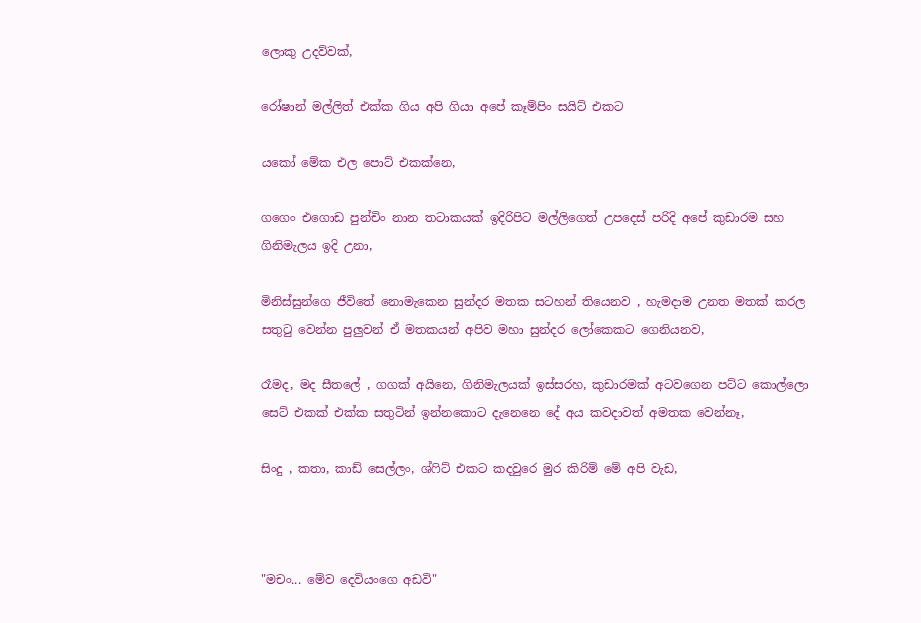ලොකු උදව්වක්,

රෝෂාන් මල්ලිත් එක්ක ගිය අපි ගියා අපේ කෑම්පිං සයිට් එකට

යකෝ මේක එල පොට් එකක්නෙ,

ගගෙං එගොඩ පුන්චිං නාන තටාකයක් ඉදිරිපිට මල්ලිගෙත් උපදෙස් පරිදි අපේ කුඩාරම සහ ගිනිමැලය ඉදි උනා,

මිනිස්සුන්ගෙ ජීවිතේ නොමැකෙන සුන්දර මතක සටහන් තියෙනව , හැමදාම උනත මතක් කරල සතුටු වෙන්න පුලුවන් ඒ මතකයන් අපිව මහා සුන්දර ලෝකෙකට ගෙනියනව,

රෑමද, මද සීතලේ , ගගක් අයිනෙ, ගිනිමැලයක් ඉස්සරහ, කුඩාරමක් අටවගෙන පට්ට කොල්ලො සෙට් එකක් එක්ක සතුටින් ඉන්නකොට දැනෙනෙ දේ අය කවදාවත් අමතක වෙන්නෑ,

සිංදු , කතා, කාඩ් සෙල්ලං, ශ්ෆිට් එකට කදවුරෙ මුර කිරිම් මේ අපි වැඩ,



"මචං... මේව දෙවියංගෙ අඩවි"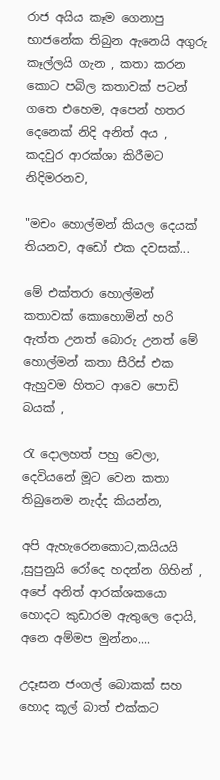රාජ අයිය කෑම ගෙනාපු භාජනේක තිබුන ඇනෙයි අගුරු කෑල්ලයි ගැන , කතා කරන කොට පබිල කතාවක් පටන් ගතෙ එහෙම, අපෙන් හතර දෙනෙක් නිදි අනිත් අය , කදවුර ආරක්ශා කිරීමට නිදිමරනව,

"මචං හොල්මන් කියල දෙයක් තියනව, අඩෝ එක දවසක්...

මේ එක්තරා හොල්මන් කතාවක් කොහොමින් හරි ඇත්ත උනත් බොරු උනත් මේ හොල්මන් කතා සීරිස් එක ඇහුවම හිතට ආවෙ පොඩි බයක් ,

රැ දොලහත් පහු වෙලා, දෙවියනේ මූට වෙන කතා තිබුනෙම නැද්ද කියන්න,

අපි ඇහැරෙනකොට,කයියයි ,සුපුනුයි රෝදෙ හදන්න ගිහින් , අපේ අනිත් ආරක්ශකයො හොදට කුඩාරම ඇතුලෙ දොයි, අනෙ අම්මප මුන්නං....

උදෑසන ජංගල් බොකක් සහ හොද කූල් බාත් එක්කට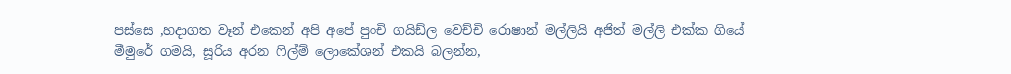පස්සෙ ,හදාගත වෑන් එකෙන් අපි අපේ පුංචි ගයිඩ්ල වෙච්චි රොෂාන් මල්ලියි අජිත් මල්ලි එක්ක ගියේ මීමුරේ ගමයි, සූරිය අරන ෆිල්ම් ලොකේශන් එකයි බලන්න,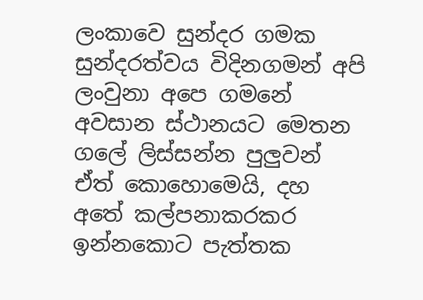ලංකාවෙ සුන්දර ගමක සුන්දරත්වය විදිනගමන් අපි ලංවුනා අපෙ ගමනේ අවසාන ස්ථානයට මෙතන ගලේ ලිස්සන්න පුලුවන් ඒත් කොහොමෙයි, දහ අතේ කල්පනාකරකර ඉන්නකොට පැත්තක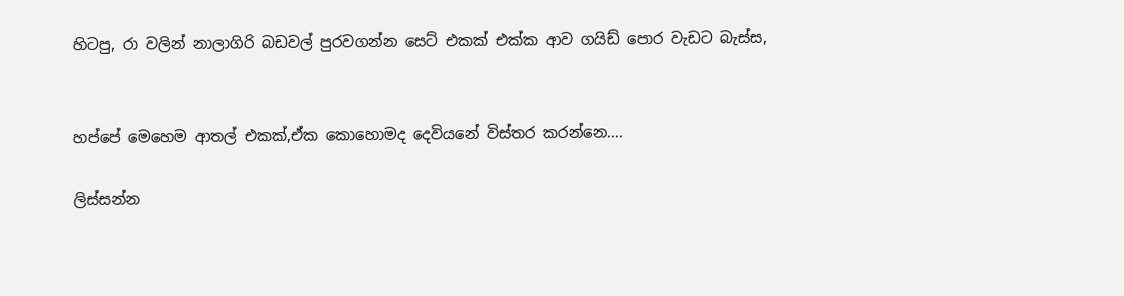හිටපු, රා වලින් නාලාගිරි බඩවල් පුරවගන්න සෙට් එකක් එක්ක ආව ගයිඩ් පොර වැඩට බැස්ස,


හප්පේ මෙහෙම ආතල් එකක්,ඒක කොහොමද දෙවියනේ විස්තර කරන්නෙ....

ලිස්සන්න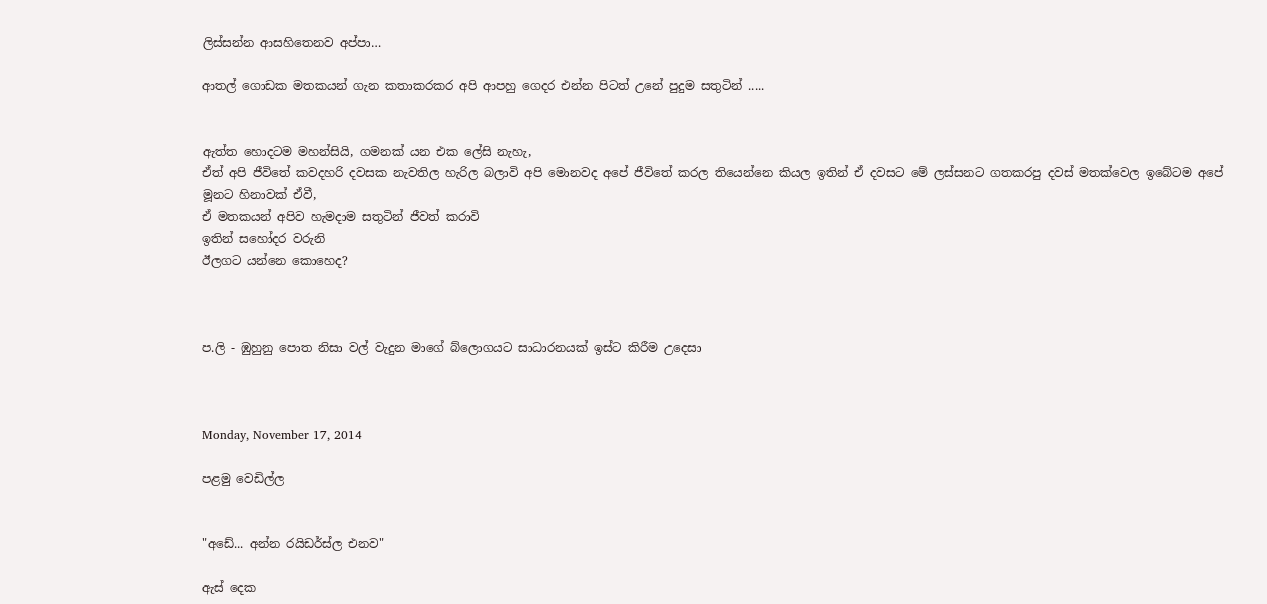ලිස්සන්න ආසහිතෙනව අප්පා…

ආතල් ගොඩක මතකයන් ගැන කතාකරකර අපි ආපහු ගෙදර එන්න පිටත් උනේ පුදුම සතුටින් .....


ඇත්ත හොදටම මහන්සියි, ගමනක් යන එක ලේසි නැහැ,
ඒත් අපි ජීවිතේ කවදහරි දවසක නැවතිල හැරිල බලාවි අපි මොනවද අපේ ජීවිතේ කරල තියෙන්නෙ කියල ඉතින් ඒ දවසට මේ ලස්සනට ගතකරපු දවස් මතක්වෙල ඉබේටම අපේ මූනට හිනාවක් ඒවී,
ඒ මතකයන් අපිව හැමදාම සතුටින් ජීවත් කරාවි
ඉතින් සහෝදර වරුනි
ඊලගට යන්නෙ කොහෙද?



ප.ලි - ඹුහුනු පොත නිසා වල් වැදුන මාගේ බ්ලොගයට සාධාරනයක් ඉස්ට කිරීම උදෙසා



Monday, November 17, 2014

පළමු වෙඩිල්ල


"අඩේ... අන්න රයිඩර්ස්ල එනව"

ඇස් දෙක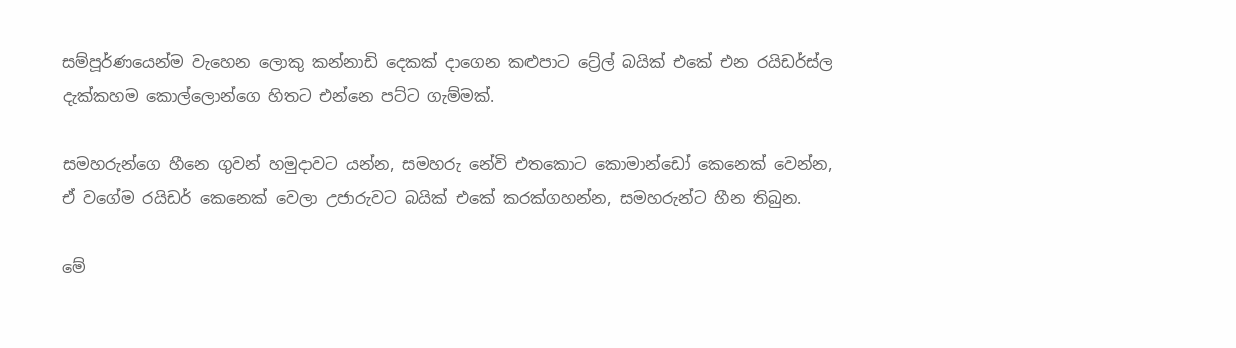සම්පූර්ණයෙන්ම වැහෙන ලොකු කන්නාඩි දෙකක් දාගෙන කළුපාට ට්‍රේල් බයික් එකේ එන රයිඩර්ස්ල දැක්කහම කොල්ලොන්ගෙ හිතට එන්නෙ පට්ට ගැම්මක්.

සමහරුන්ගෙ හීනෙ ගුවන් හමුදාවට යන්න, සමහරු නේවි එතකොට කොමාන්ඩෝ කෙනෙක් වෙන්න, ඒ වගේම රයිඩර් කෙනෙක් වෙලා උජාරුවට බයික් එකේ කරක්ගහන්න, සමහරුන්ට හීන තිබුන.

මේ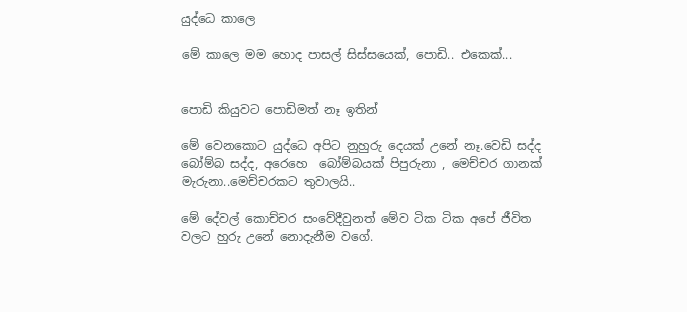යුද්ධෙ කාලෙ

මේ කාලෙ මම හොද පාසල් සිස්සයෙක්, පොඩි.. එකෙක්...


පොඩි කියුවට පොඩිමත් නෑ ඉතින්

මේ වෙනකොට යුද්ධෙ අපිට නුහුරු දෙයක් උනේ නෑ.වෙඩි සද්ද බෝම්බ සද්ද, අරෙහෙ  බෝම්බයක් පිපුරුනා , මෙච්චර ගානක් මැරුනා..මෙච්චරකට තුවාලයි..

මේ දේවල් කොච්චර සංවේදීවුනත් මේව ටික ටික අපේ ජීවිත වලට හුරු උනේ නොදැනීම වගේ.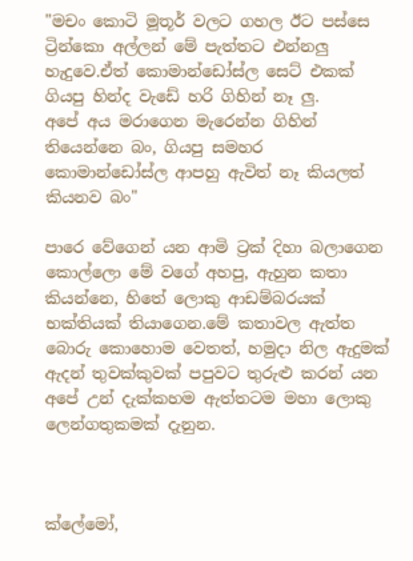"මචං කොටි මූතූර් වලට ගහල ඊට පස්සෙ ට්‍රින්කො අල්ලන් මේ පැත්තට එන්නලු හැදුවෙ.ඒත් කොමාන්ඩෝස්ල සෙට් එකක් ගියපු හින්ද වැඩේ හරි ගිහින් නෑ ලු.
අපේ අය මරාගෙන මැරෙන්න ගිහින් තියෙන්නෙ බං, ගියපු සමහර කොමාන්ඩෝස්ල ආපහු ඇවිත් නෑ කියලත් කියනව බං"

පාරෙ වේගෙන් යන ආමි ට්‍රක් දිහා බලාගෙන කොල්ලො මේ වගේ අහපු, ඇහුන කතා කියන්නෙ, හිතේ ලොකු ආඩම්බරයක් භක්තියක් තියාගෙන.මේ කතාවල ඇත්ත බොරු කොහොම වෙතත්, හමුදා නිල ඇදුමක් ඇදන් තුවක්කුවක් පපුවට තුරුළු කරන් යන අපේ උන් දැක්කහම ඇත්තටම මහා ලොකු ලෙන්ගතුකමක් දැනුන.



ක්ලේමෝ,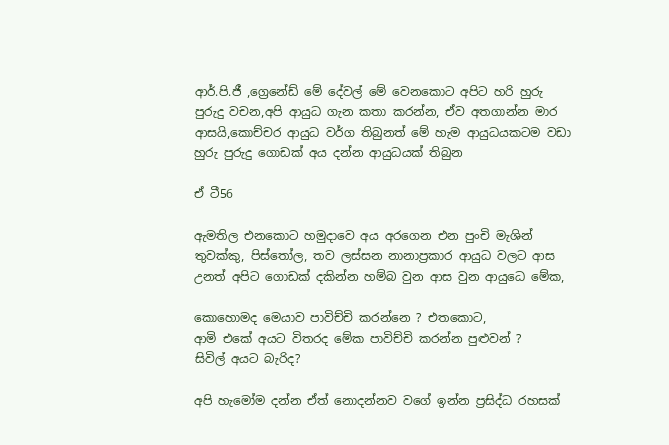ආර්.පි.ජී ,ග්‍රෙනේඩ් මේ දේවල් මේ වෙනකොට අපිට හරි හුරු පුරුදු වචන,අපි ආයුධ ගැන කතා කරන්න, ඒව අතගාන්න මාර ආසයි,කොච්චර ආයුධ වර්ග තිබුනත් මේ හැම ආයුධයකටම වඩා හුරු පුරුදු ගොඩක් අය දන්න ආයුධයක් තිබුන

ඒ ටී56

ඇමතිල එනකොට හමුදාවෙ අය අරගෙන එන පුංචි මැශින් තුවක්කු, පිස්තෝල, තව ලස්සන නානාප්‍රකාර ආයුධ වලට ආස උනත් අපිට ගොඩක් දකින්න හම්බ වුන ආස වුන ආයුධෙ මේක,

කොහොමද මෙයාව පාවිච්චි කරන්නෙ ? එතකොට,
ආමි එකේ අයට විතරද මේක පාවිච්චි කරන්න පුළුවන් ?
සිවිල් අයට බැරිද?

අපි හැමෝම දන්න ඒත් නොදන්නව වගේ ඉන්න ප්‍රසිද්ධ රහසක්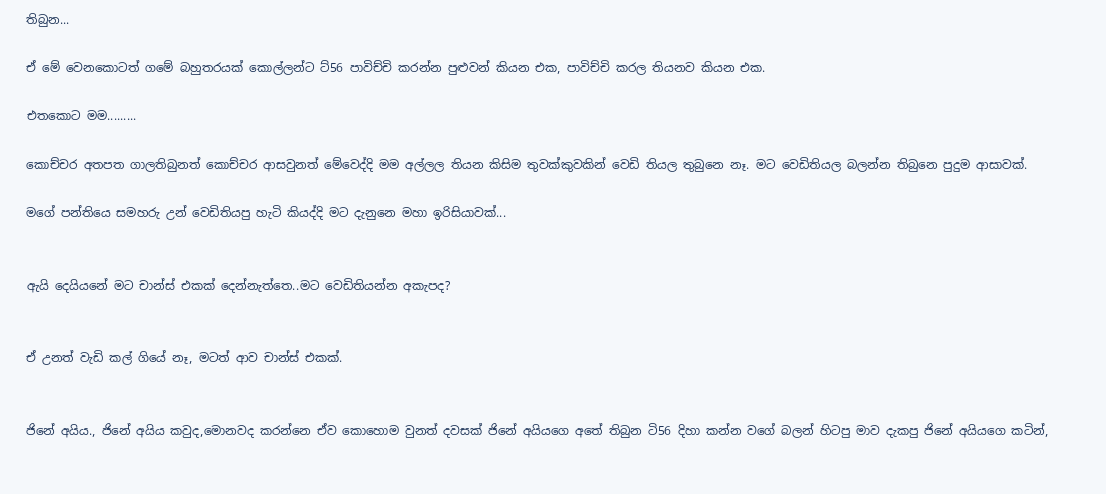තිබුන...

ඒ මේ වෙනකොටත් ගමේ බහුතරයක් කොල්ලන්ට ට්56 පාවිච්චි කරන්න පුළුවන් කියන එක, පාවිච්චි කරල තියනව කියන එක.

එතකොට මම.........

කොච්චර අතපත ගාලතිබුනත් කොච්චර ආසවුනත් මේවෙද්දි මම අල්ලල තියන කිසිම තුවක්කුවකින් වෙඩි තියල තුබුනෙ නෑ. මට වෙඩිතියල බලන්න තිබුනෙ පුදුම ආසාවක්.

මගේ පන්තියෙ සමහරු උන් වෙඩිතියපු හැටි කියද්දි මට දැනුනෙ මහා ඉරිසියාවක්...


ඇයි දෙයියනේ මට චාන්ස් එකක් දෙන්නැත්තෙ..මට වෙඩිතියන්න අකැපද?


ඒ උනත් වැඩි කල් ගියේ නෑ, මටත් ආව චාන්ස් එකක්.


ජිනේ අයිය., ජිනේ අයිය කවුද,මොනවද කරන්නෙ ඒව කොහොම වුනත් දවසක් ජිනේ අයියගෙ අතේ තිබුන ටි56 දිහා කන්න වගේ බලන් හිටපු මාව දැකපු ජිනේ අයියගෙ කටින්,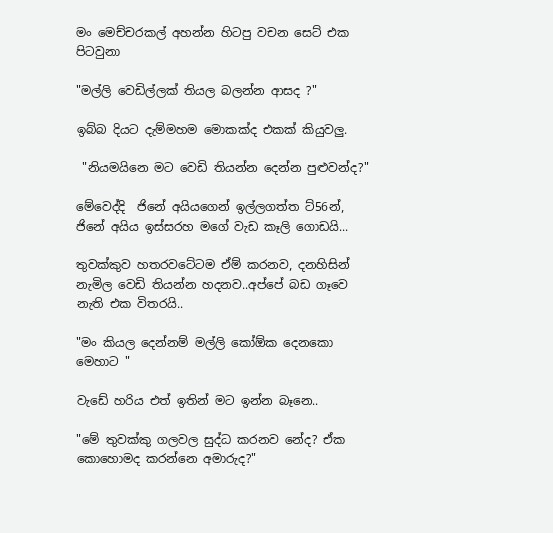මං මෙච්චරකල් අහන්න හිටපු වචන සෙට් එක පිටවුනා

"මල්ලි වෙඩිල්ලක් තියල බලන්න ආසද ?"

ඉබ්බ දියට දැම්මහම මොකක්ද එකක් කියුවලු.

 "නියමයිනෙ මට වෙඩි තියන්න දෙන්න පුළුවන්ද?"

මේවෙද්දි  ජිනේ අයියගෙන් ඉල්ලගත්ත ට්56න්, ජිනේ අයිය ඉස්සරහ මගේ වැඩ කෑලි ගොඩයි...

තුවක්කුව හතරවටේටම ඒම් කරනව, දනහිසින් නැමිල වෙඩි තියන්න හදනව..අප්පේ බඩ ගෑවෙ නැති එක විතරයි..

"මං කියල දෙන්නම් මල්ලි කෝඕක දෙනකො මෙහාට "

වැඩේ හරිය එත් ඉතින් මට ඉන්න බෑනෙ..

"මේ තුවක්කු ගලවල සුද්ධ කරනව නේද? ඒක කොහොමද කරන්නෙ අමාරුද?"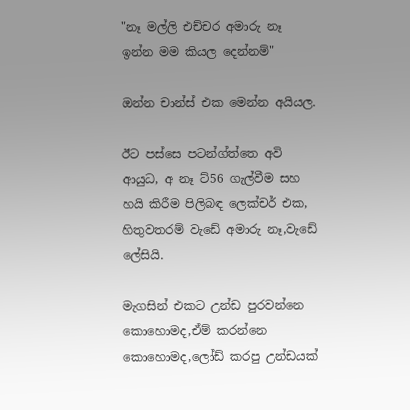"නෑ මල්ලි එච්චර අමාරු නෑ  ඉන්න මම කියල දෙන්නම්"

ඔන්න චාන්ස් එක මෙන්න අයියල.

ඊට පස්සෙ පටන්ග්ත්තෙ අවි ආයුධ, අ නෑ ට්56 ගැල්වීම සහ හයි කිරීම පිලිබඳ ලෙක්චර් එක, හිතුවතරම් වැඩේ අමාරු නෑ,වැඩේ ලේසියි.

මැගසින් එකට උන්ඩ පුරවන්නෙ කොහොමද,ඒම් කරන්නෙ කොහොමද,ලෝඩ් කරපු උන්ඩයක්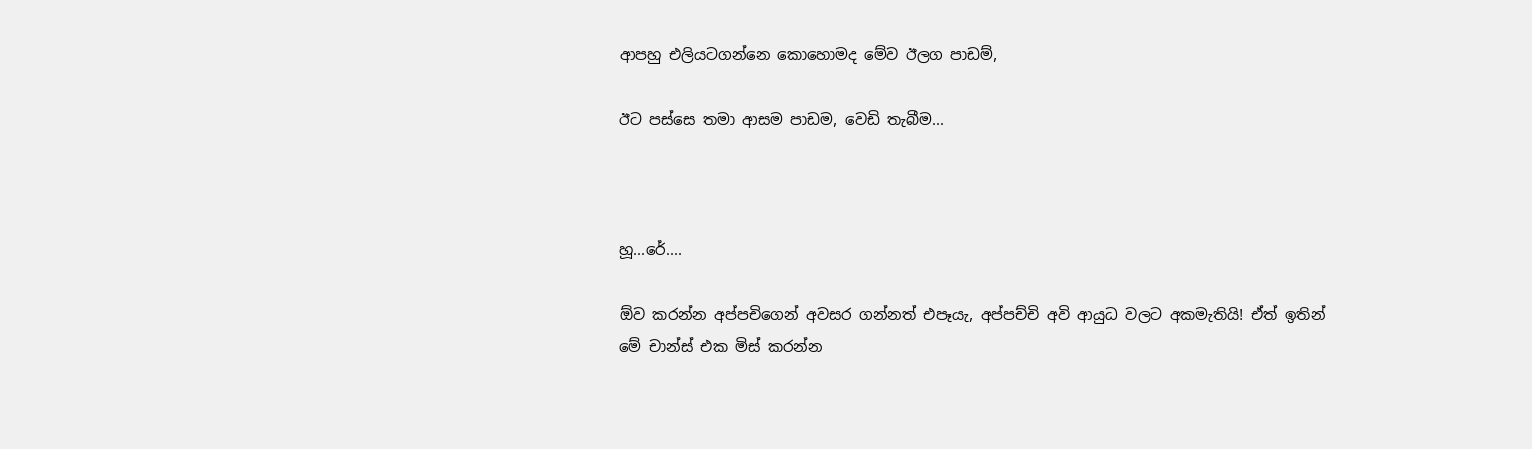ආපහු එලියටගන්නෙ කොහොමද මේව ඊලග පාඩම්,

ඊට පස්සෙ තමා ආසම පාඩම, වෙඩි තැබීම...



හූ...රේ....

ඕව කරන්න අප්පචිගෙන් අවසර ගන්නත් එපෑයැ, අප්පච්චි අවි ආයුධ වලට අකමැතියි! ඒත් ඉතින් මේ චාන්ස් එක මිස් කරන්න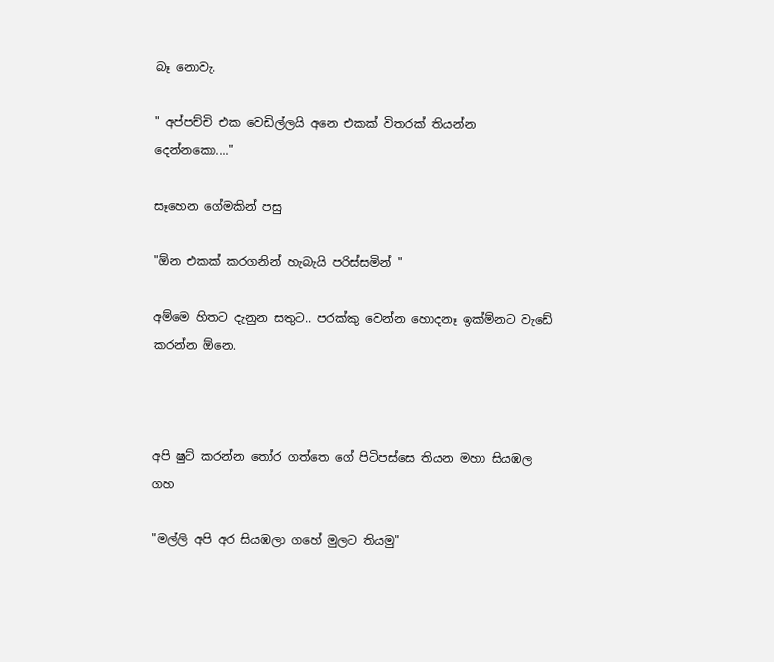බෑ නොවැ.

" අප්පච්චි එක වෙඩිල්ලයි අනෙ එකක් විතරක් තියන්න දෙන්නකො...."

සෑහෙන ගේමකින් පසු

"ඕන එකක් කරගනින් හැබැයි පරිස්සමින් "

අම්මෙ හිතට දැනුන සතුට.. පරක්කු වෙන්න හොදනෑ ඉක්ම්නට වැඩේ කරන්න ඕනෙ.



අපි ෂුට් කරන්න ‍තෝර ගත්තෙ ගේ පිටිපස්සෙ තියන මහා සියඹල ගහ

"මල්ලි අපි අර සියඹලා ගහේ මුලට තියමු"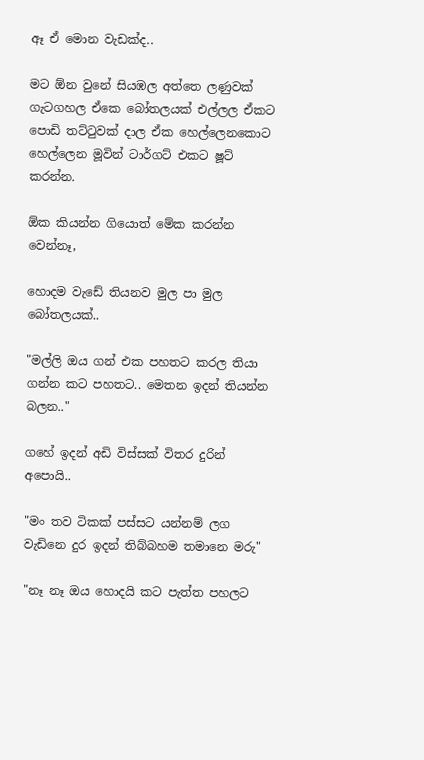ඈ ඒ මොන වැඩක්ද..

මට ඕන වුනේ සියඹල අත්තෙ ලණුවක් ගැටගහල ඒකෙ බෝතලයක් එල්ලල ඒකට පොඩි තට්‍ටුවක් දාල ඒක හෙල්ලෙනකොට හෙල්ලෙන මූවින් ටාර්ගට් එකට ෂූට් කරන්න.

ඕක කියන්න ගියොත් මේක කරන්න වෙන්නෑ,

හොදම වැඩේ තියනව මුල පා මුල බෝතලයක්..

"මල්ලි ඔය ගන් එක පහතට කරල තියා ගන්න කට පහතට.. මෙතන ඉදන් තියන්න බලන.."

ගහේ ඉදන් අඩි විස්සක් විතර දුරින් අපොයි..

"මං තව ටිකක් පස්සට යන්නම් ලග වැඩිනෙ දුර ඉදන් තිබ්බහම තමානෙ මරු"

"නෑ නෑ ඔය හොදයි කට පැත්ත පහලට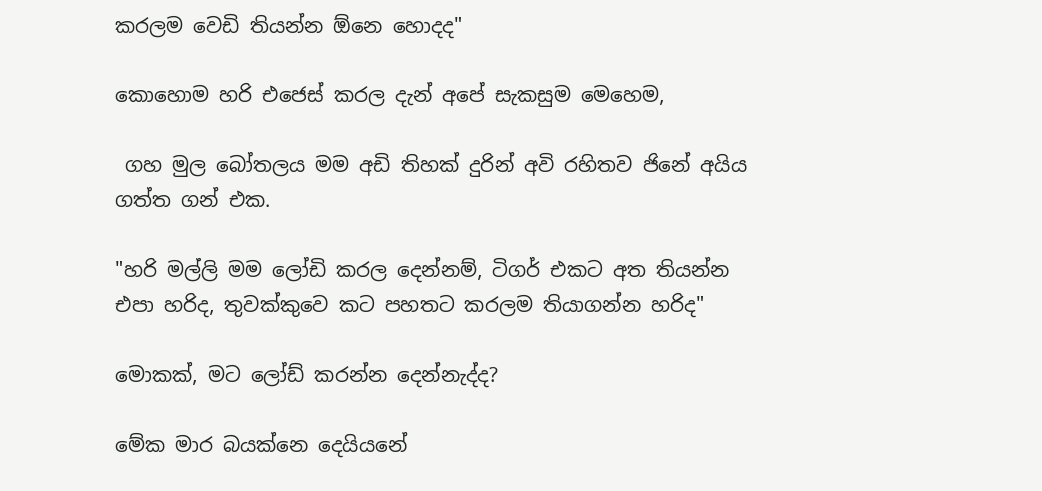කරලම වෙඩි තියන්න ඕනෙ හොදද"

කොහොම හරි එජෙස් කරල දැන් අපේ සැකසුම මෙහෙම,

 ගහ මුල බෝතලය මම අඩි තිහක් දුරින් අවි රහිතව ජිනේ අයිය ගත්ත ගන් එක.

"හරි මල්ලි මම ලෝඩි කරල දෙන්නම්, ටිගර් එකට අත තියන්න එපා හරිද, තුවක්කුවෙ කට පහතට කරලම තියාගන්න හරිද"

මොකක්, මට ලෝඩ් කරන්න දෙන්නැද්ද?

මේක මාර බයක්නෙ දෙයියනේ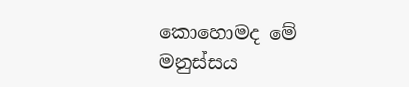කොහොමද මේ මනුස්සය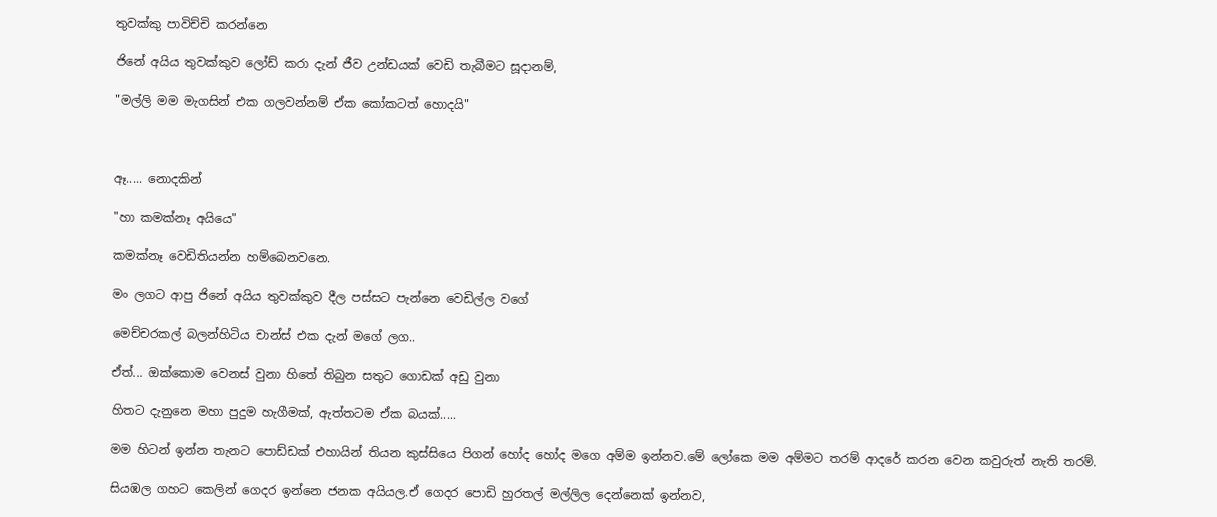තුවක්කු පාවිච්චි කරන්නෙ

ජිනේ අයිය තුවක්කුව ලෝඩ් කරා දැන් ජීව උන්ඩයක් වෙඩි තැබීමට සූදානම්,

"මල්ලි මම මැගසින් එක ගලවන්නම් ඒක කෝකටත් හොදයි"



ඈ..... නොදකින්

"හා කමක්නෑ අයියෙ"

කමක්නෑ වෙඩිතියන්න හම්බෙනවනෙ.

මං ලගට ආපු ජිනේ අයිය තුවක්කුව දීල පස්සට පැන්නෙ වෙඩිල්ල වගේ

මෙච්චරකල් බලන්හිටිය චාන්ස් එක දැන් මගේ ලග..

ඒත්... ඔක්කොම වෙනස් වුනා හිතේ තිබුන සතුට ගොඩක් අඩු වුනා

හිතට දැනුනෙ මහා පුදුම හැගීමක්, ඇත්තටම ඒක බයක්.....

මම හිටන් ඉන්න තැනට පොඩ්ඩක් එහායින් තියන කුස්සියෙ පිගන් හෝද හෝද මගෙ අම්ම ඉන්නව.මේ ලෝකෙ මම අම්මට තරම් ආදරේ කරන වෙන කවුරුත් නැති තරම්.

සියඹල ගහට කෙලින් ගෙදර ඉන්නෙ ජනක අයියල.ඒ ගෙදර පොඩි හුරතල් මල්ලිල දෙන්නෙක් ඉන්නව,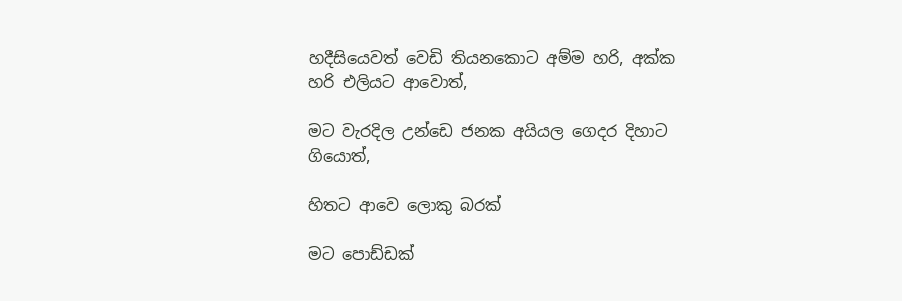හදීසියෙවත් වෙඩි තියනකොට අම්ම හරි, අක්ක හරි එලියට ආවොත්,

මට වැරදිල උන්ඩෙ ජනක අයියල ගෙදර දිහාට ගියොත්,

හිතට ආවෙ ලොකු බරක්

මට පොඩ්ඩක්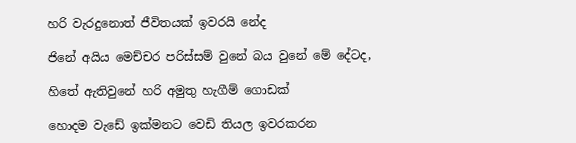හරි වැරදුනොත් ජීවිතයක් ඉවරයි නේද

ජිනේ අයිය මෙච්චර පරිස්සම් වුනේ බය වුනේ මේ දේටද,

හිතේ ඇතිවුනේ හරි අමුතු හැගීම් ගොඩක්

හොදම වැඩේ ඉක්මනට වෙඩි තියල ඉවරකරන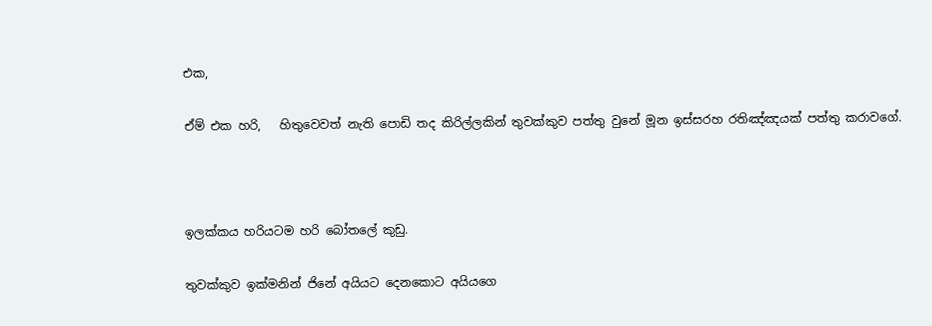එක,

ඒම් එක හරි,   හිතුවෙවත් නැති පොඩි තද කිරිල්ලකින් තුවක්කුව පත්තු වුනේ මූන ඉස්සරහ රතිඤ්ඤයක් පත්තු කරාවගේ.



ඉලක්කය හරියටම හරි බෝතලේ කුඩු.

තුවක්කුව ඉක්මනින් ජිනේ අයියට දෙනකොට අයියගෙ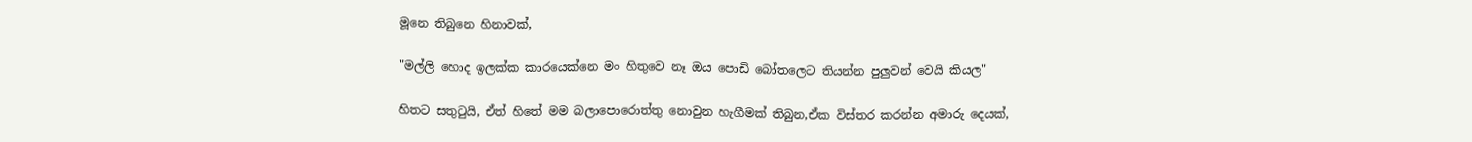මූනෙ තිබුනෙ හිනාවක්,

"මල්ලි හොද ඉලක්ක කාරයෙක්නෙ මං හිතුවෙ නෑ ඔය පොඩි බෝතලෙට තියන්න පුලුවන් වෙයි කියල"

හිතට සතු‍ටුයි, ඒත් හිතේ මම බලාපොරොත්තු නොවුන හැගීමක් තිබුන,ඒක විස්තර කරන්න අමාරු දෙයක්,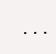...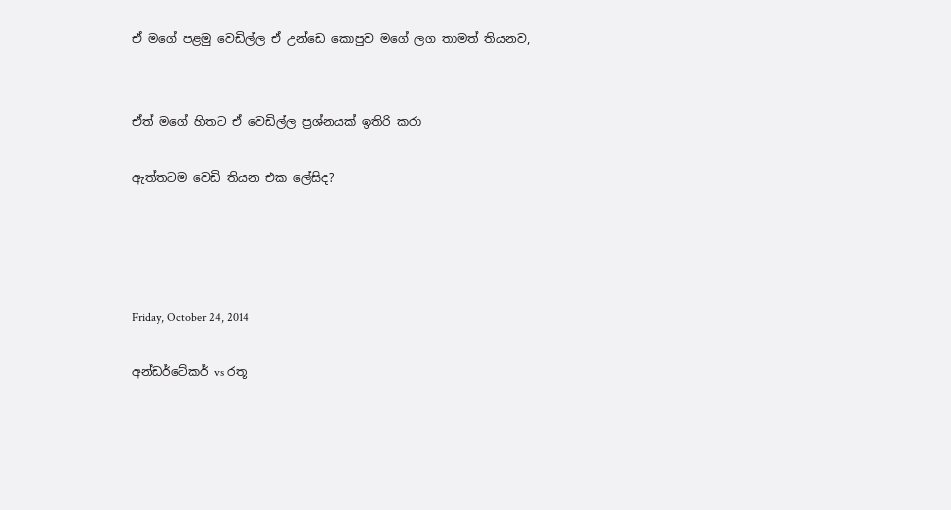ඒ මගේ පළමු වෙඩිල්ල ඒ උන්ඩෙ කොපුව මගේ ලග තාමත් තියනව,


ඒත් මගේ හිතට ඒ වෙඩිල්ල ප්‍රශ්නයක් ඉතිරි කරා

ඇත්තටම වෙඩි තියන එක ලේසිද?




Friday, October 24, 2014

අන්ඩර්ටේකර් vs රතූ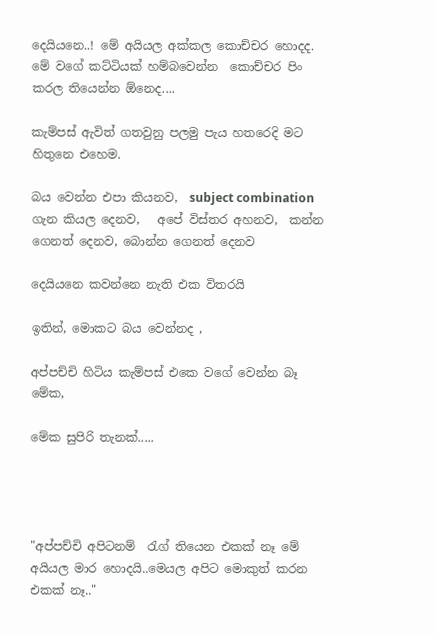දෙයියනෙ..! මේ අයියල අක්කල කොච්චර හොදද.  මේ වගේ කට්ටියක් හම්බවෙන්න  කොච්චර පිං කරල තියෙන්න ඕනෙද....

කැම්පස් ඇවිත් ගතවුනු පලමු පැය හතරෙදි මට හිතුනෙ එහෙම.

බය වෙන්න එපා කියනව,  subject combination  ගැන කියල දෙනව,   අපේ විස්තර අහනව,  කන්න ගෙනත් දෙනව, බොන්න ගෙනත් දෙනව

දෙයියනෙ කවන්නෙ නැති එක විතරයි

ඉතින්, මොකට බය වෙන්නද ,

අප්පච්චි හිටිය කැම්පස් එකෙ වගේ වෙන්න බෑ මේක,

මේක සුපිරි තැනක්.....




"අප්පච්චි අපිටනම්  ‍රැග් තියෙන එකක් නෑ මේ අයියල මාර හොදයි..මෙයල අපිට මොකුත් කරන එකක් නෑ.."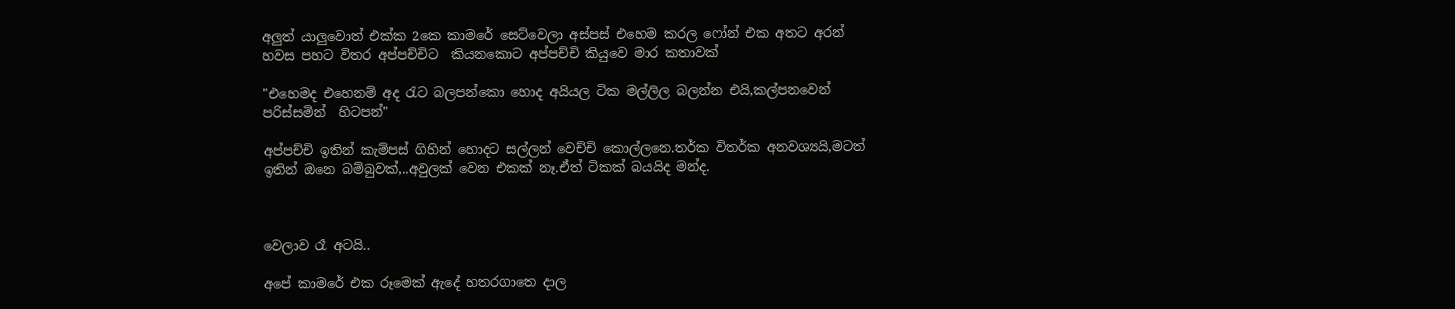අලුත් යාලුවොත් එක්ක 2කෙ කාමරේ සෙට්වෙලා අස්පස් එහෙම කරල ෆෝන් එක අතට අරන් හවස පහට විතර අප්පච්චිට  කියනකොට අප්පච්චි කියුවෙ මාර කතාවක්

"එහෙමද එහෙනම් අද ‍රැට බලපන්කො හොද අයියල ටික මල්ලිල බලන්න එයි,කල්පනවෙන් පරිස්සමින්  හිටපන්"

අප්පච්චි ඉතින් කැම්පස් ගිහින් හොදට සල්ලන් වෙච්චි කොල්ලනෙ.තර්ක විතර්ක අනවශ්‍යයි,මටත් ඉතින් ඔනෙ බම්බුවක්,..අවුලක් වෙන එකක් නෑ.ඒත් ටිකක් බයයිද මන්ද.



වෙලාව රෑ අටයි..

අපේ කාමරේ එක රූමෙක් ඇදේ හතරගාතෙ දාල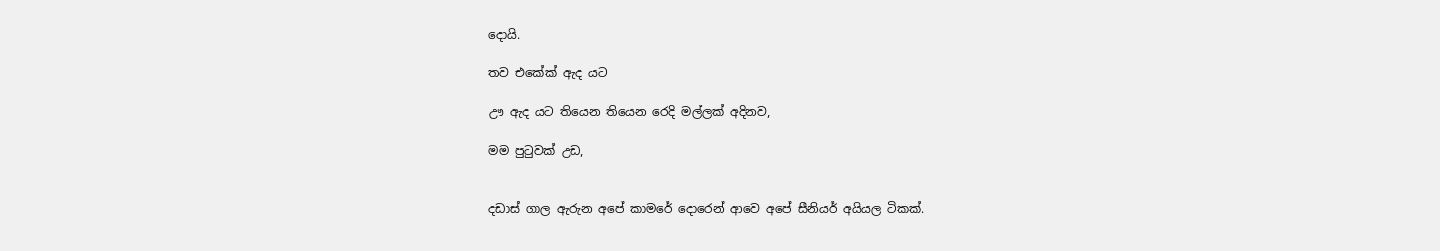දොයි.

තව එකේක් ඇද යට

ඌ ඇද යට තියෙන තියෙන රෙදි මල්ලක් අදිනව,

මම පු‍ටුවක් උඩ,


දඩාස් ගාල ඇරුන අපේ කාමරේ දොරෙන් ආවෙ අපේ සීනියර් අයියල ටිකක්.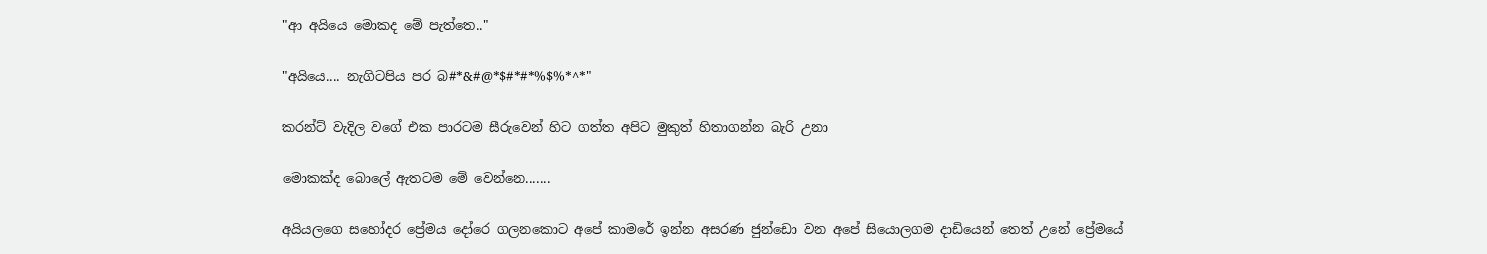"ආ අයියෙ මොකද මේ පැත්තෙ.."

"අයියෙ.... නැගිටපිය පර බ#*&#@*$#*#*%$%*^*"

කරන්ට් වැදිල වගේ එක පාරටම සීරුවෙන් හිට ගත්ත අපිට මුකුත් හිතාගන්න බැරි උනා

මොකක්ද බොලේ ඇතටම මේ වෙන්නෙ.......

අයියලගෙ සහෝදර ප්‍රේමය දෝරෙ ගලනකොට අපේ කාමරේ ඉන්න අසරණ ජුන්ඩො වන අපේ සියොලගම දාඩියෙන් තෙත් උනේ ප්‍රේමයේ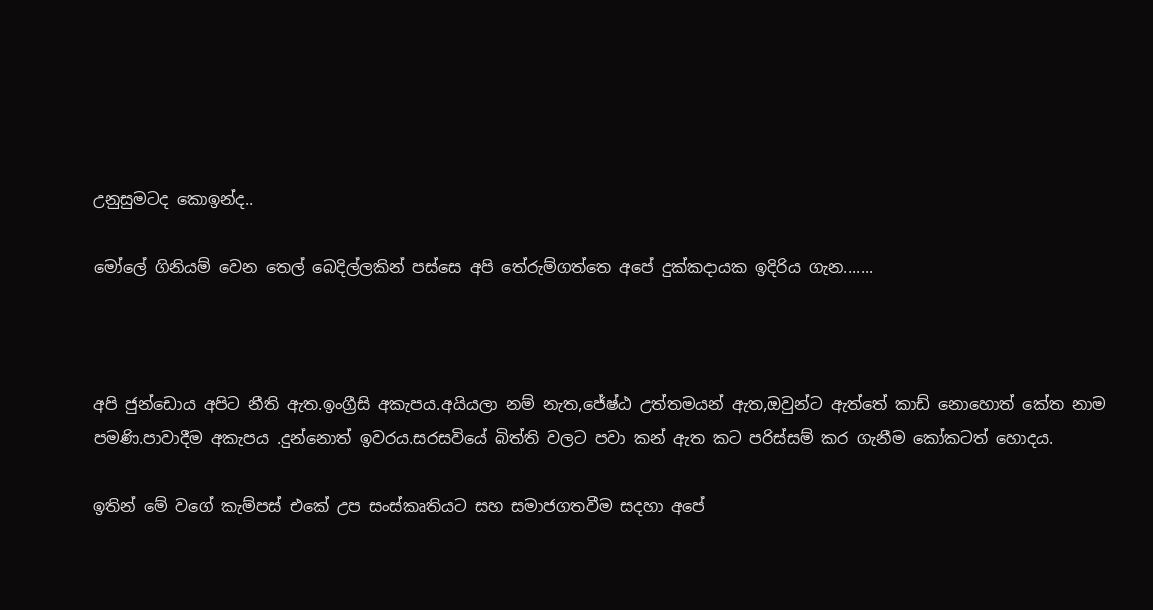උනුසුමටද කොඉන්ද..

මෝලේ ගිනියම් වෙන තෙල් බෙදිල්ලකින් පස්සෙ අපි තේරුම්ගත්තෙ අපේ දුක්කදායක ඉදිරිය ගැන.......



අපි ජුන්ඩොය අපිට නීති ඇත.ඉංග්‍රීසි අකැපය.අයියලා නම් නැත,ජේෂ්ඨ උත්තමයන් ඇත,ඔවුන්ට ඇත්තේ කාඩ් නොහොත් කේත නාම පමණි.පාවාදීම අකැපය .දුන්නොත් ඉවරය.සරසවියේ බිත්ති වලට පවා කන් ඇත කට පරිස්සම් කර ගැනීම කෝකටත් හොදය.

ඉතින් මේ වගේ කැම්පස් එකේ උප සංස්කෘතියට සහ සමාජගතවීම සදහා අපේ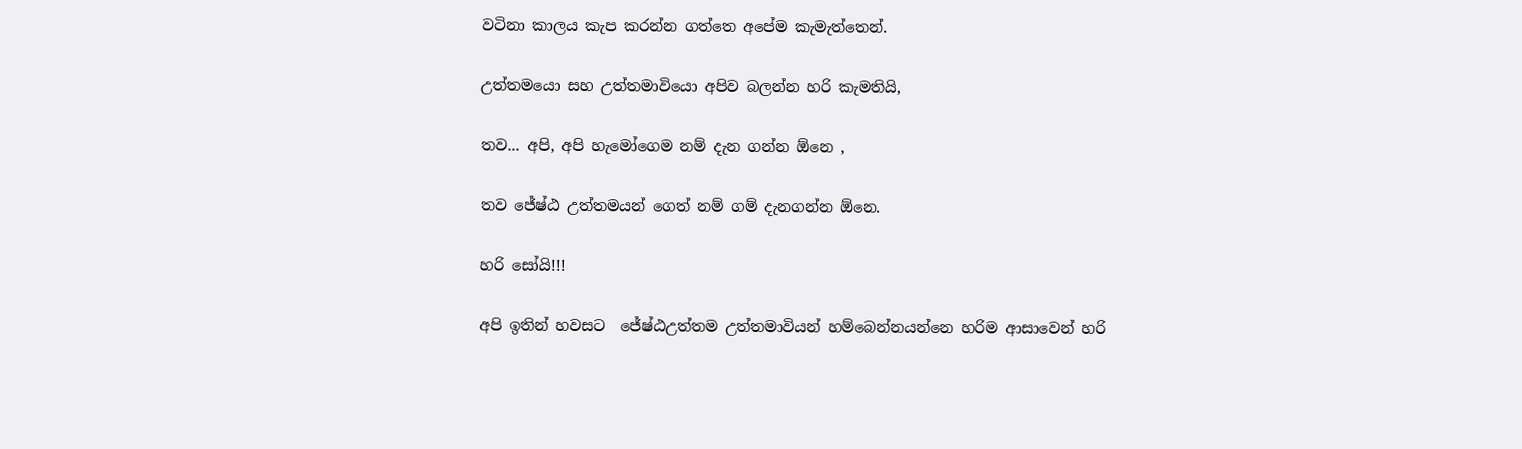වටිනා කාලය කැප කරන්න ගත්තෙ අපේම කැමැත්තෙන්.

උත්තමයො සහ උත්තමාවියො අපිව බලන්න හරි කැමතියි,

තව... අපි, අපි හැමෝගෙම නම් දැන ගන්න ඕනෙ ,

තව ජේෂ්ඨ උත්තමයන් ගෙත් නම් ගම් දැනගන්න ඕනෙ.

හරි සෝයි!!!

අපි ඉතින් හවසට  ජේෂ්ඨඋත්තම උත්තමාවියන් හම්බෙන්නයන්නෙ හරිම ආසාවෙන් හරි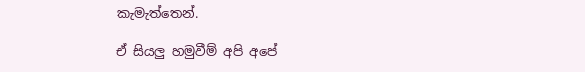කැමැත්තෙන්.

ඒ සියලු හමුවීම් අපි අපේ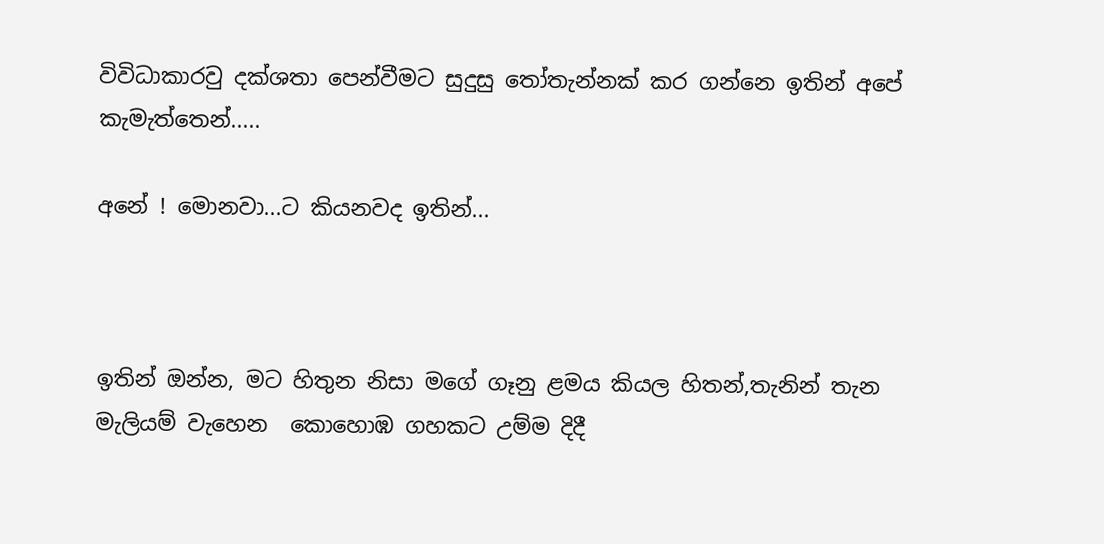විවිධාකාරවු දක්ශතා පෙන්වීමට සුදුසු ‍තෝතැන්නක් කර ගන්නෙ ඉතින් අපේ කැමැත්තෙන්.....

අනේ ! මොනවා...ට කියනවද ඉතින්...



ඉතින් ඔන්න, මට හිතුන නිසා මගේ ගෑනු ළමය කියල හිතන්,තැනින් තැන මැලියම් වැහෙන  කොහොඹ ගහකට උම්ම දිදී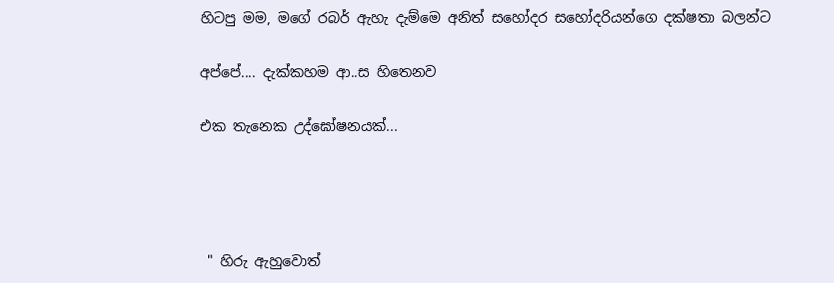හිටපු මම, මගේ රබර් ඇහැ දැම්මෙ අනිත් සහෝදර සහෝදරියන්ගෙ දක්ෂතා බලන්ට

අප්පේ.... දැක්කහම ආ..ස හිතෙනව

එක තැනෙක උද්ඝෝෂනයක්...




 " හිරු ඇහුවොත්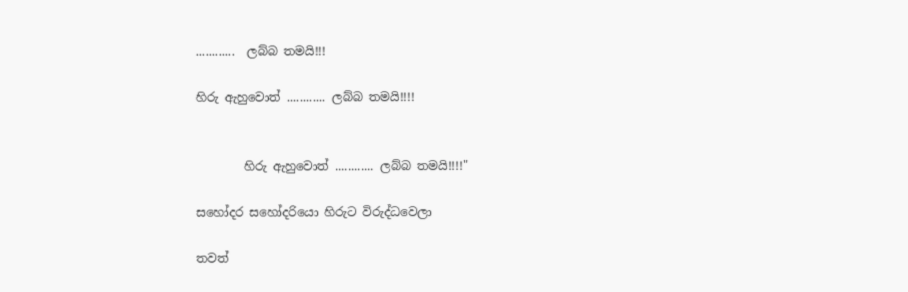............  ලබ්බ තමයි!!!

හිරු ඇහුවොත් ............ ලබ්බ තමයි!!!!


        හිරු ඇහුවොත් ............ ලබ්බ තමයි!!!!"

සහෝදර සහෝදරියො හිරුට විරුද්ධවෙලා

තවත්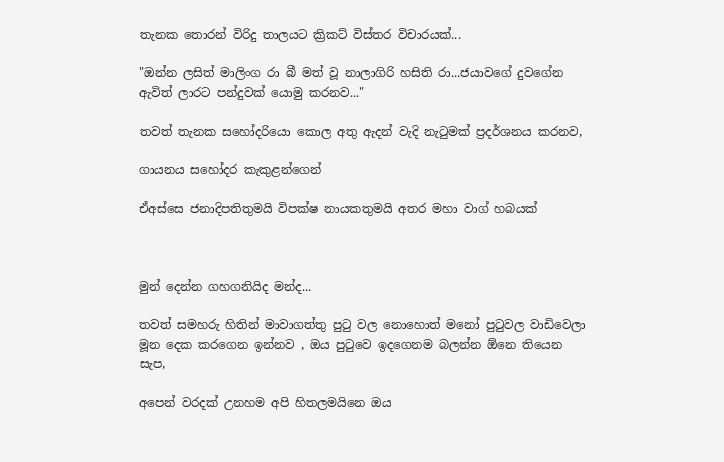තැනක තොරන් විරිදු තාලයට ක්‍රිකට් විස්තර විචාරයක්...

"ඔන්න ලසිත් මාලිංග රා බී මත් වූ නාලාගිරි හසිති රා...ජයාවගේ දුවගේන ඇවිත් ලාරට පන්දුවක් යොමු කරනව..."

තවත් තැනක සහෝදරියො කොල අතු ඇදන් වැදි නැ‍ටුමක් ප්‍රදර්ශනය කරනව,

ගායනය සහෝදර කැකුළන්ගෙන්

ඒඅස්සෙ ජනාදිපතිතුමයි විපක්ෂ නායකතුමයි අතර මහා වාග් හබයක්



මුන් දෙන්න ගහගනියිද මන්ද...

තවත් සමහරු හිතින් මාවාගත්තු පු‍ටු වල නොහොත් මනෝ පු‍ටුවල වාඩිවෙලා මූන දෙක කරගෙන ඉන්නව , ඔය පු‍ටුවෙ ඉදගෙනම බලන්න ඕනෙ තියෙන සැප,

අපෙන් වරදක් උනහම අපි හිතලමයිනෙ ඔය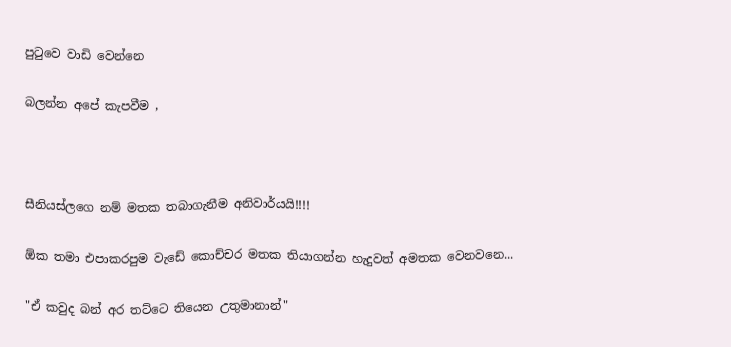පු‍ටුවෙ වාඩි වෙන්නෙ

බලන්න අපේ කැපවීම ,



සීනියස්ලගෙ නම් මතක තබාගැනීම අනිවාර්යයි!!!!

ඕක තමා එපාකරපුම වැඩේ කොච්චර මතක තියාගන්න හැදුවත් අමතක වෙනවනෙ...

"ඒ කවුද බන් අර තට්ටෙ තියෙන උතුමානාන්"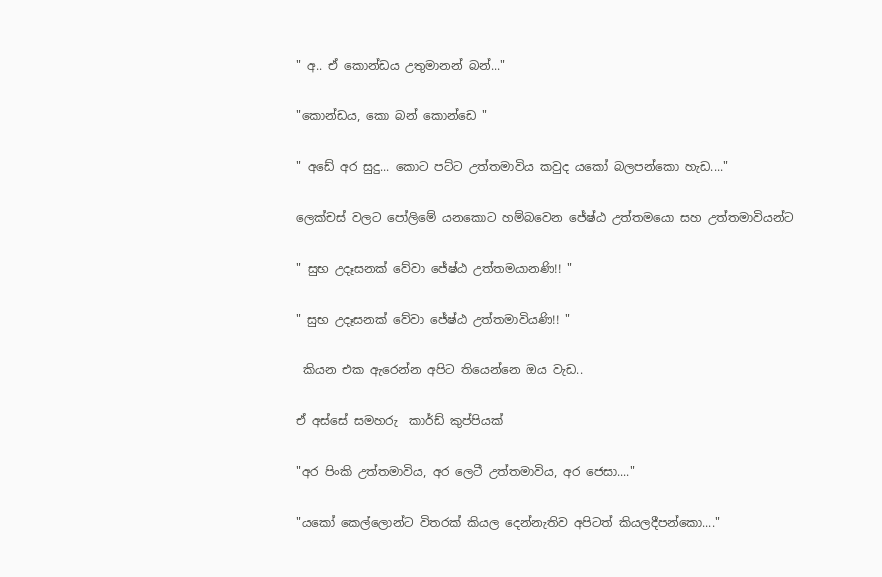" අ.. ඒ කොන්ඩය උතුමානන් බන්..."

"කොන්ඩය, කො බන් කොන්ඩෙ "

" අඩේ අර සුදු... කොට පට්ට උත්තමාවිය කවුද යකෝ බලපන්කො හැඩ...."

ලෙක්චස් වලට පෝලිමේ යනකොට හම්බවෙන ජේෂ්ඨ උත්තමයො සහ උත්තමාවියන්ට

" සුභ උදෑසනක් වේවා ජේෂ්ඨ උත්තමයානණි!! "

" සුභ උදෑසනක් වේවා ජේෂ්ඨ උත්තමාවියණි!! "

 කියන එක ඇරෙන්න අපිට තියෙන්නෙ ඔය වැඩ..

ඒ අස්සේ සමහරු  කාර්ඩ් කුප්පියක්

"අර පිංකි උත්තමාවිය, අර ලෙටී උත්තමාවිය, අර ජෙසා...."

"යකෝ කෙල්ලොන්ට විතරක් කියල දෙන්නැතිව අපිටත් කියලදීපන්කො...."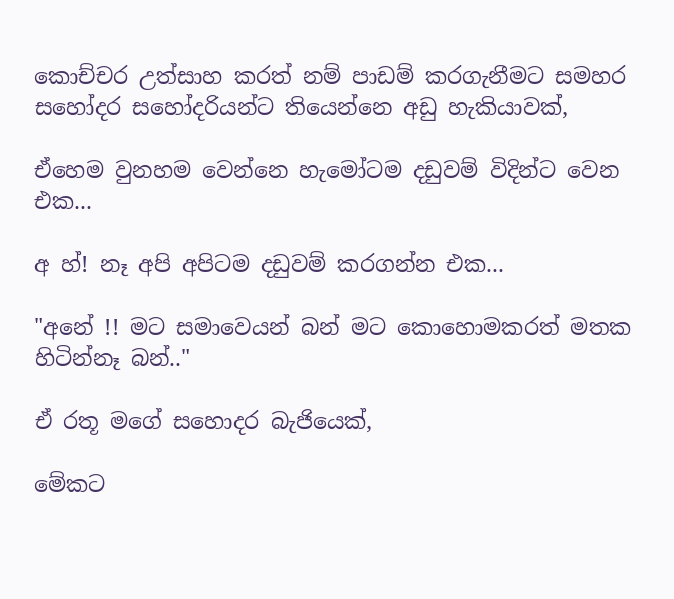කොච්චර උත්සාහ කරත් නම් පාඩම් කරගැනීමට සමහර සහෝදර සහෝදරියන්ට තියෙන්නෙ අඩු හැකියාවක්,

ඒහෙම වුනහම වෙන්නෙ හැමෝටම දඩුවම් විදින්ට වෙන එක...

අ හ්! නෑ අපි අපිටම දඩුවම් කරගන්න එක...

"අනේ !! මට සමාවෙයන් බන් මට කොහොමකරත් මතක හිටින්නෑ බන්.."

ඒ රතූ මගේ සහොදර බැජියෙක්,

මේකට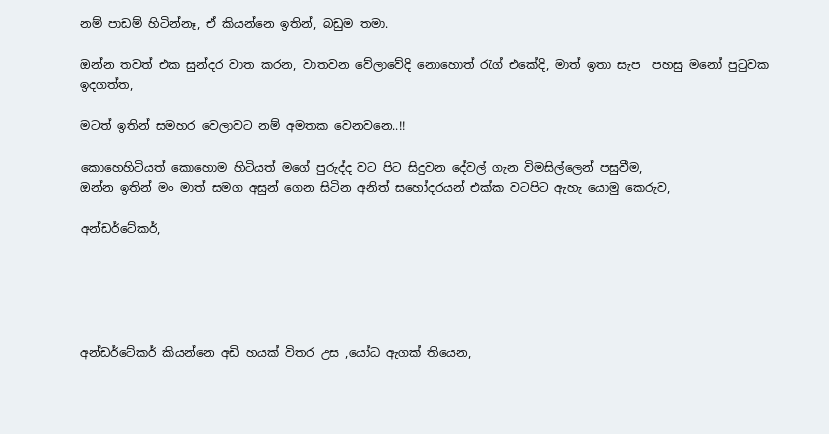නම් පාඩම් හිටින්නෑ, ඒ කියන්නෙ ඉතින්, බඩුම තමා.

ඔන්න තවත් එක සුන්දර වාත කරන, වාතවන වේලාවේදි නොහොත් ‍රැග් එකේදි, මාත් ඉතා සැප  පහසු මනෝ පු‍ටුවක ඉදගත්ත,

මටත් ඉතින් සමහර වෙලාවට නම් අමතක වෙනවනෙ..!!

කොහෙහිටියත් කොහොම හිටියත් මගේ පුරුද්ද වට පිට සිදුවන දේවල් ගැන විමසිල්ලෙන් පසුවීම,
ඔන්න ඉතින් මං මාත් සමග අසුන් ගෙන සිටින අනිත් සහෝදරයන් එක්ක වටපිට ඇහැ යොමු කෙරුව,

අන්ඩර්ටේකර්,





අන්ඩර්ටේකර් කියන්නෙ අඩි හයක් විතර උස ,යෝධ ඇගක් තියෙන,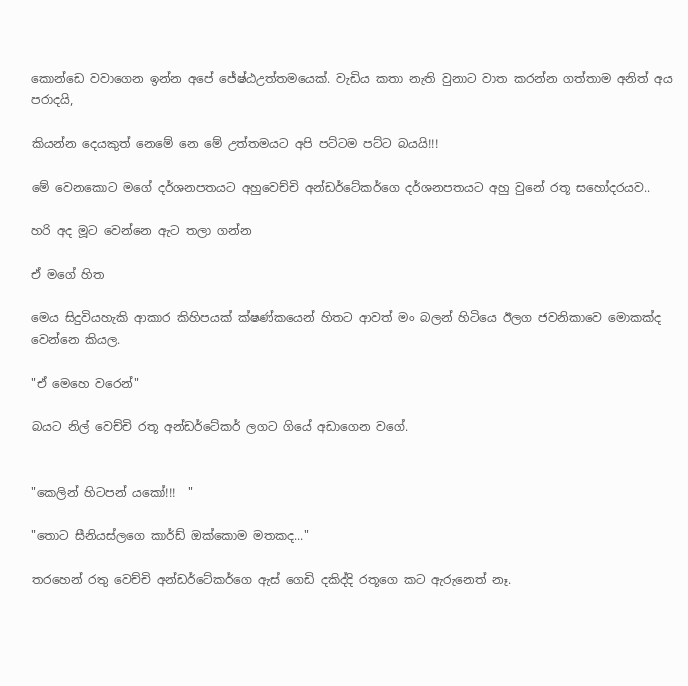කොන්ඩෙ වවාගෙන ඉන්න අපේ ජේෂ්ඨඋත්තමයෙක්. වැඩිය කතා නැති වුනාට වාත කරන්න ගත්තාම අනිත් අය පරාදයි,

කියන්න දෙයකුත් නෙමේ නෙ මේ උත්තමයට අපි පට්ටම පට්ට බයයි!!!

මේ වෙනකොට මගේ දර්ශනපතයට අහුවෙච්චි අන්ඩර්ටේකර්ගෙ දර්ශනපතයට අහු වුනේ රතූ සහෝදරයව..

හරි අද මූට වෙන්නෙ ඇට තලා ගන්න

ඒ මගේ හිත

මෙය සිදුවියහැකි ආකාර කිහිපයක් ක්ෂණ්කයෙන් හිතට ආවත් මං බලන් හිටියෙ ඊලග ජවනිකාවෙ මොකක්ද වෙන්නෙ කියල.

"ඒ මෙහෙ වරෙන්"

බයට නිල් වෙච්චි රතූ අන්ඩර්ටේකර් ලගට ගියේ අඩාගෙන වගේ.


"කෙලින් හිටපන් යකෝ!!!  "

"තොට සීනියස්ලගෙ කාර්ඩ් ඔක්කොම මතකද..."

තරහෙන් රතු වෙච්චි අන්ඩර්ටේකර්ගෙ ඇස් ගෙඩි දකිද්දි රතූගෙ කට ඇරුනෙත් නෑ.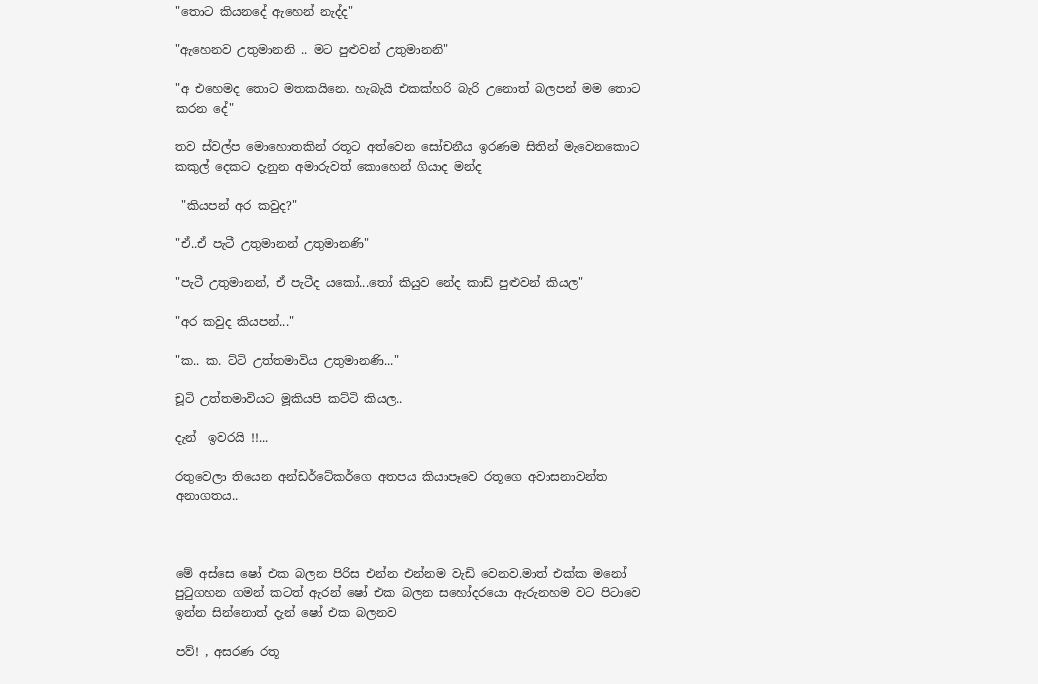"තොට කියනදේ ඇහෙන් නැද්ද"

"ඇහෙනව උතුමානනි .. මට පුළුවන් උතුමානනි"

"අ එහෙමද තොට මතකයිනෙ. හැබැයි එකක්හරි බැරි උනොත් බලපන් මම තොට කරන දේ"

තව ස්වල්ප මොහොතකින් රතූට අත්වෙන සෝචනීය ඉරණම සිතින් මැවෙනකොට කකුල් දෙකට දැනුන අමාරුවත් කොහෙන් ගියාද මන්ද

 "කියපන් අර කවුද?"

"ඒ..ඒ පැටී උතුමානන් උතුමානණි"

"පැටී උතුමානන්, ඒ පැටීද යකෝ...තෝ කියුව නේද කාඩ් පුළුවන් කියල"

"අර කවුද කියපන්..."

"ක.. ක. ට්ටි උත්තමාවිය උතුමානණි..."

චූටි උත්තමාවියට මූකියපි කට්ටි කියල..

දැන්  ඉවරයි !!...

රතුවෙලා තියෙන අන්ඩර්ටේකර්ගෙ අතපය කියාපෑවෙ රතූගෙ අවාසනාවන්ත අනාගතය..



මේ අස්සෙ ෂෝ එක බලන පිරිස එන්න එන්නම වැඩි වෙනව.මාත් එක්ක මනෝ පු‍ටුගහන ගමන් කටත් ඇරන් ෂෝ එක බලන සහෝදරයො ඇරුනහම වට පිටාවෙ ඉන්න සින්නොත් දැන් ෂෝ එක බලනව

පව්! , අසරණ රතූ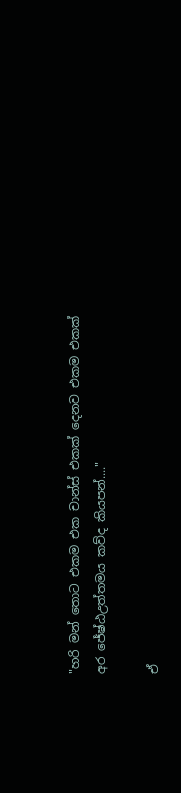"හරි මන් තොට එකම එක චාන්ස් එකක් දෙනව එකම එකක් අර ජේෂ්ඨඋත්තමය කව්ද කියපන්...."

ඒ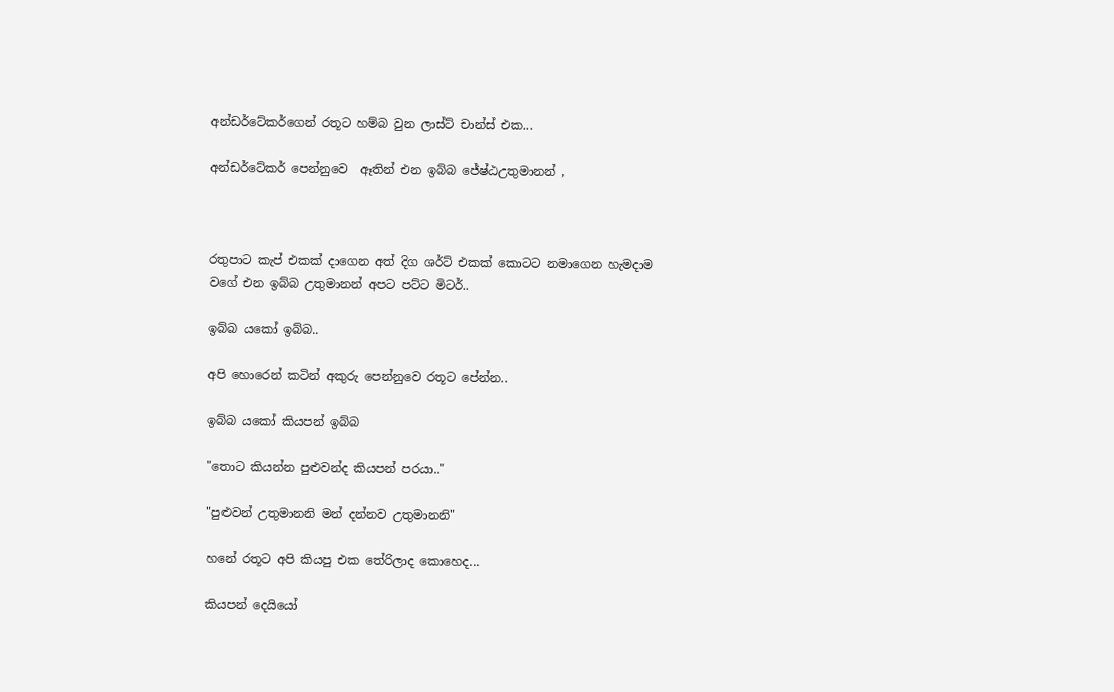අන්ඩර්ටේකර්ගෙන් රතූට හම්බ වුන ලාස්ට් චාන්ස් එක...

අන්ඩර්ටේකර් පෙන්නුවෙ  ඈතින් එන ඉබ්බ ජේෂ්ඨඋතුමානන් ,



රතුපාට කැප් එකක් දාගෙන අත් දිග ශර්ට් එකක් කොටට නමාගෙන හැමදාම වගේ එන ඉබ්බ උතුමානන් අපට පට්ට මිටර්..

ඉබ්බ යකෝ ඉබ්බ..

අපි හොරෙන් කටින් අකුරු පෙන්නුවෙ රතූට පේන්න..

ඉබ්බ යකෝ කියපන් ඉබ්බ

"තොට කියන්න පුළුවන්ද කියපන් පරයා.."

"පුළුවන් උතුමානනි මන් දන්නව උතුමානනි"

හනේ රතූට අපි කියපු එක තේරිලාද කොහෙද...

කියපන් දෙයියෝ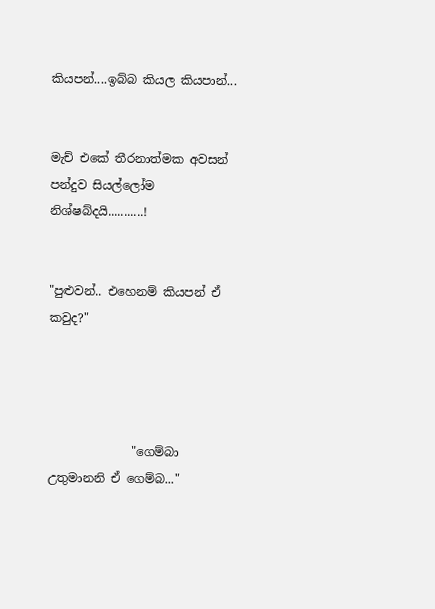කියපන්....ඉබ්බ කියල කියපාන්...


මැච් එකේ තීරනාත්මක අවසන් පන්දුව සියල්ලෝම නිශ්ෂබ්දයි...........!


"පුළුවන්.. එහෙනම් කියපන් ඒ කවුද?"




              "ගෙම්බා උතුමානනි ඒ ගෙම්බ..."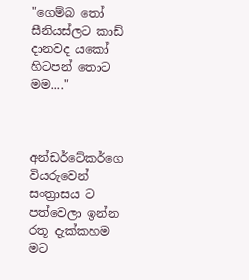"ගෙම්බ ‍තෝ සීනියස්ලට කාඩ් දානවද යකෝ හිටපන් තොට මම...."



අන්ඩර්ටේකර්ගෙ වියරුවෙන් සංත්‍රාසය ට පත්වෙලා ඉන්න රතූ දැක්කහම මට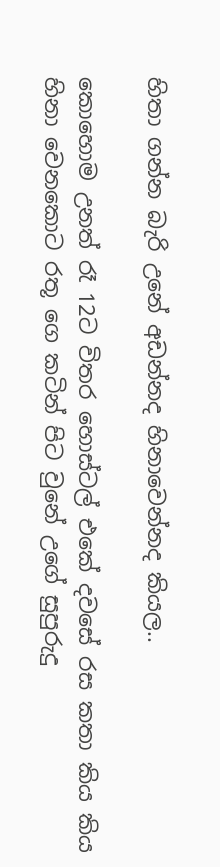හිතා ගන්න බැරි උනේ අඩන්නද හිනාවෙන්නද කියල..

කොහොම උනත් රෑ 12ට විතර හොස්ටල් එකේ දවසේ රස කතා කිය කිය හිනා වෙනකොට රතූ ගෙ කටින් පිට වුනේ උගේ සුපුරුදු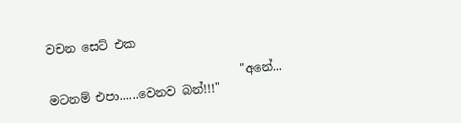වචන සෙට් එක

                                "අනේ... මටනම් එපා......වෙනව බන්!!!"